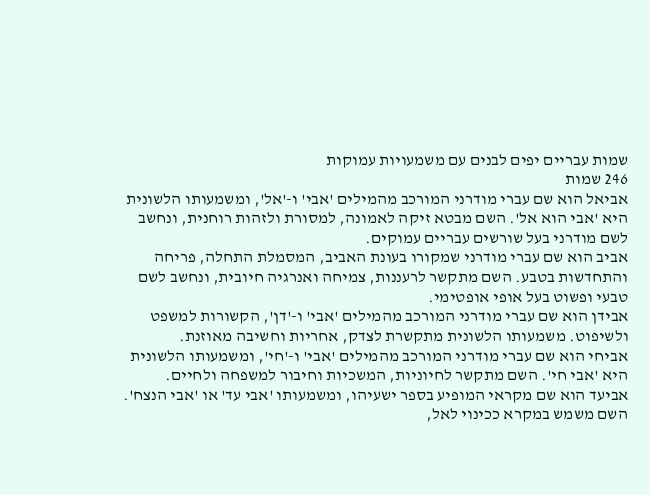שמות עבריים יפים לבנים עם משמעויות עמוקות
246 שמות
אביאל הוא שם עברי מודרני המורכב מהמילים 'אבי' ו-'אל', ומשמעותו הלשונית היא 'אבי הוא אל'. השם מבטא זיקה לאמונה, למסורת ולזהות רוחנית, ונחשב לשם מודרני בעל שורשים עבריים עמוקים.
אביב הוא שם עברי מודרני שמקורו בעונת האביב, המסמלת התחלה, פריחה והתחדשות בטבע. השם מתקשר לרעננות, צמיחה ואנרגיה חיובית, ונחשב לשם טבעי ופשוט בעל אופי אופטימי.
אבידן הוא שם עברי מודרני המורכב מהמילים 'אבי' ו-'דן', הקשורות למשפט ולשיפוט. משמעותו הלשונית מתקשרת לצדק, אחריות וחשיבה מאוזנת.
אביחי הוא שם עברי מודרני המורכב מהמילים 'אבי' ו-'חי', ומשמעותו הלשונית היא 'אבי חי'. השם מתקשר לחיוניות, המשכיות וחיבור למשפחה ולחיים.
אביעד הוא שם מקראי המופיע בספר ישעיהו, ומשמעותו 'אבי עד' או 'אבי הנצח'. השם משמש במקרא ככינוי לאל,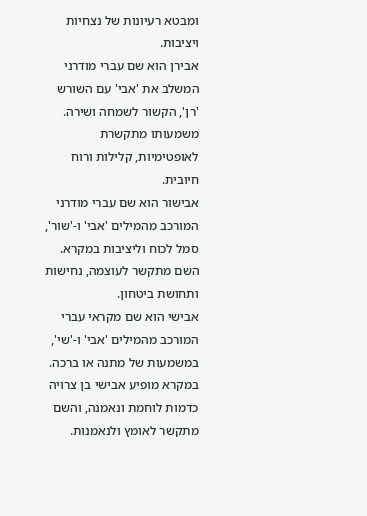ומבטא רעיונות של נצחיות ויציבות.
אבירן הוא שם עברי מודרני המשלב את 'אבי' עם השורש 'רן', הקשור לשמחה ושירה. משמעותו מתקשרת לאופטימיות, קלילות ורוח חיובית.
אבישור הוא שם עברי מודרני המורכב מהמילים 'אבי' ו-'שור', סמל לכוח וליציבות במקרא. השם מתקשר לעוצמה, נחישות ותחושת ביטחון.
אבישי הוא שם מקראי עברי המורכב מהמילים 'אבי' ו-'שי', במשמעות של מתנה או ברכה. במקרא מופיע אבישי בן צרויה כדמות לוחמת ונאמנה, והשם מתקשר לאומץ ולנאמנות.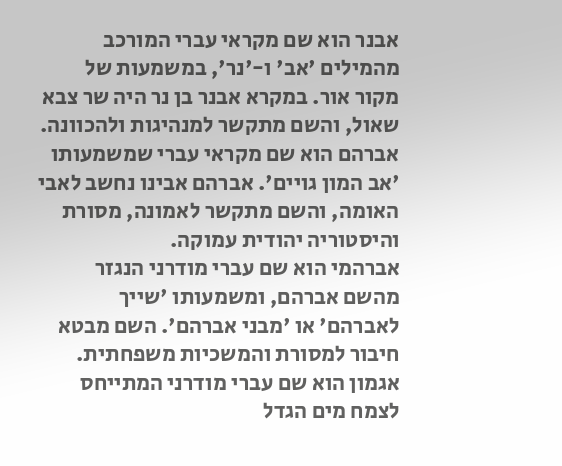אבנר הוא שם מקראי עברי המורכב מהמילים 'אב' ו-'נר', במשמעות של מקור אור. במקרא אבנר בן נר היה שר צבא שאול, והשם מתקשר למנהיגות ולהכוונה.
אברהם הוא שם מקראי עברי שמשמעותו 'אב המון גויים'. אברהם אבינו נחשב לאבי האומה, והשם מתקשר לאמונה, מסורת והיסטוריה יהודית עמוקה.
אברהמי הוא שם עברי מודרני הנגזר מהשם אברהם, ומשמעותו 'שייך לאברהם' או 'מבני אברהם'. השם מבטא חיבור למסורת והמשכיות משפחתית.
אגמון הוא שם עברי מודרני המתייחס לצמח מים הגדל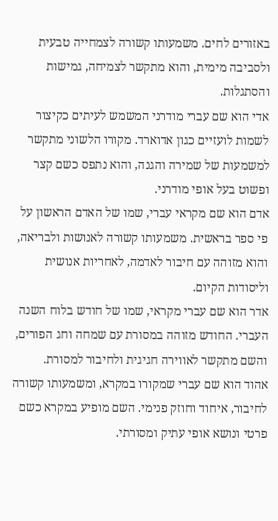באזורים לחים. משמעותו קשורה לצמחייה טבעית ולסביבה מימית, והוא מתקשר לצמיחה, גמישות והסתגלות.
אדי הוא שם עברי מודרני המשמש לעיתים כקיצור לשמות לועזיים כגון אדוארד. מקורו הלשוני מתקשר למשמעות של שמירה והגנה, והוא נתפס כשם קצר ופשוט בעל אופי מודרני.
אדם הוא שם מקראי עברי, שמו של האדם הראשון על פי ספר בראשית. משמעותו קשורה לאנושות ולבריאה, והוא מזוהה עם חיבור לאדמה, לאחריות אנושית וליסודות הקיום.
אדר הוא שם עברי מקראי, שמו של חודש בלוח השנה העברי. החודש מזוהה במסורת עם שמחה וחג הפורים, והשם מתקשר לאווירה חגיגית ולחיבור למסורת.
אהוד הוא שם עברי שמקורו במקרא, ומשמעותו קשורה לחיבור, איחוד וחוזק פנימי. השם מופיע במקרא כשם פרטי ונושא אופי עתיק ומסורתי.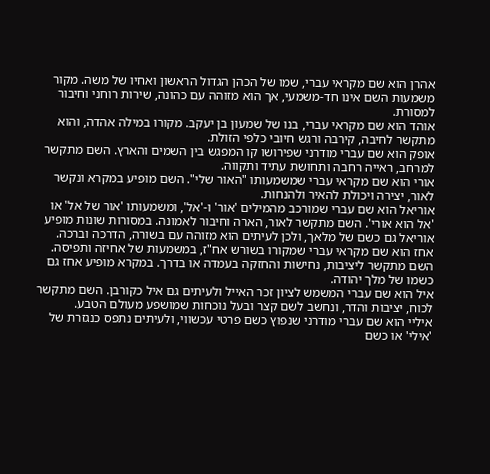אהרן הוא שם מקראי עברי, שמו של הכהן הגדול הראשון ואחיו של משה. מקור משמעות השם אינו חד-משמעי, אך הוא מזוהה עם כהונה, שירות רוחני וחיבור למסורת.
אוהד הוא שם מקראי עברי, בנו של שמעון בן יעקב. מקורו במילה אהדה, והוא מתקשר לחיבה, קירבה ורגש חיובי כלפי הזולת.
אופק הוא שם עברי מודרני שפירושו קו המפגש בין השמים והארץ. השם מתקשר למרחב, ראייה רחבה ותחושת עתיד ותקווה.
אורי הוא שם מקראי עברי שמשמעותו "האור שלי". השם מופיע במקרא ונקשר לאור, יצירה ויכולת להאיר ולהנחות.
אוריאל הוא שם עברי שמורכב מהמילים 'אור' ו-'אל', ומשמעותו 'אור של אל' או 'אל הוא אורי'. השם מתקשר לאור, הארה וחיבור לאמונה. במסורות שונות מופיע אוריאל גם כשם של מלאך, ולכן לעיתים הוא מזוהה עם בשורה, הדרכה וברכה.
אחז הוא שם מקראי עברי שמקורו בשורש אח"ז, במשמעות של אחיזה ותפיסה. השם מתקשר ליציבות, נחישות והחזקה בעמדה או בדרך. במקרא מופיע אחז גם כשמו של מלך יהודה.
איל הוא שם עברי המשמש לציון זכר האייל ולעיתים גם איל כקורבן. השם מתקשר לכוח, יציבות והדר, ונחשב לשם קצר ובעל נוכחות שמושפע מעולם הטבע.
איליי הוא שם עברי מודרני שנפוץ כשם פרטי עכשווי, ולעיתים נתפס כנגזרת של 'אילי' או כשם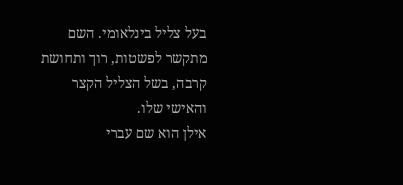בעל צליל בינלאומי. השם מתקשר לפשטות, רוך ותחושת קרבה, בשל הצליל הקצר והאישי שלו.
אילן הוא שם עברי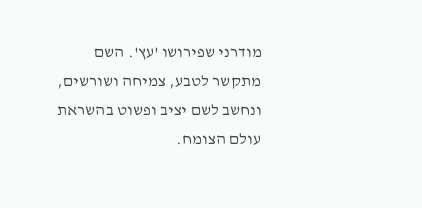מודרני שפירושו 'עץ'. השם מתקשר לטבע, צמיחה ושורשים, ונחשב לשם יציב ופשוט בהשראת עולם הצומח.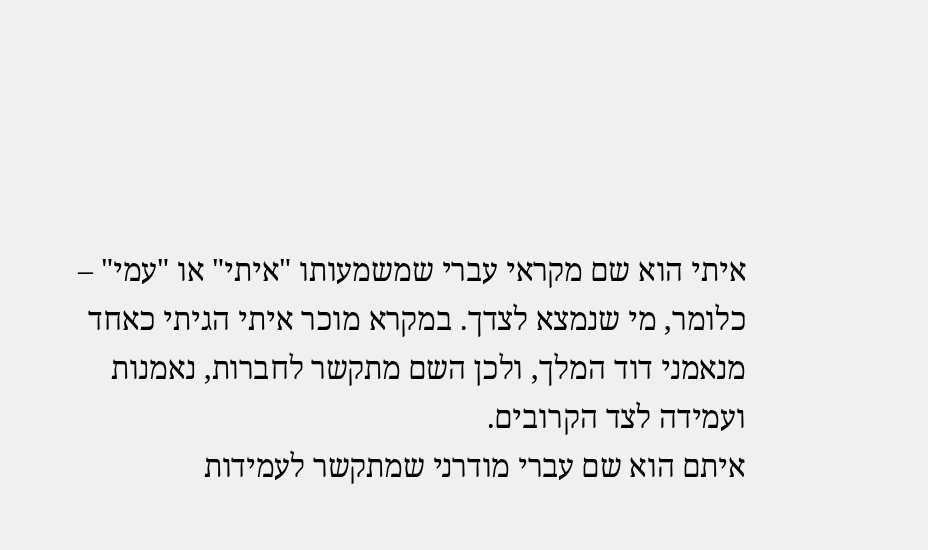איתי הוא שם מקראי עברי שמשמעותו "איתי" או "עמי" – כלומר, מי שנמצא לצדך. במקרא מוכר איתי הגיתי כאחד מנאמני דוד המלך, ולכן השם מתקשר לחברות, נאמנות ועמידה לצד הקרובים.
איתם הוא שם עברי מודרני שמתקשר לעמידות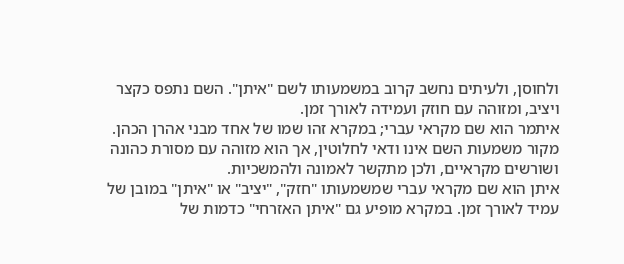ולחוסן, ולעיתים נחשב קרוב במשמעותו לשם "איתן". השם נתפס כקצר ויציב, ומזוהה עם חוזק ועמידה לאורך זמן.
איתמר הוא שם מקראי עברי; במקרא זהו שמו של אחד מבני אהרן הכהן. מקור משמעות השם אינו ודאי לחלוטין, אך הוא מזוהה עם מסורת כהונה ושורשים מקראיים, ולכן מתקשר לאמונה ולהמשכיות.
איתן הוא שם מקראי עברי שמשמעותו "חזק", "יציב" או "איתן" במובן של עמיד לאורך זמן. במקרא מופיע גם "איתן האזרחי" כדמות של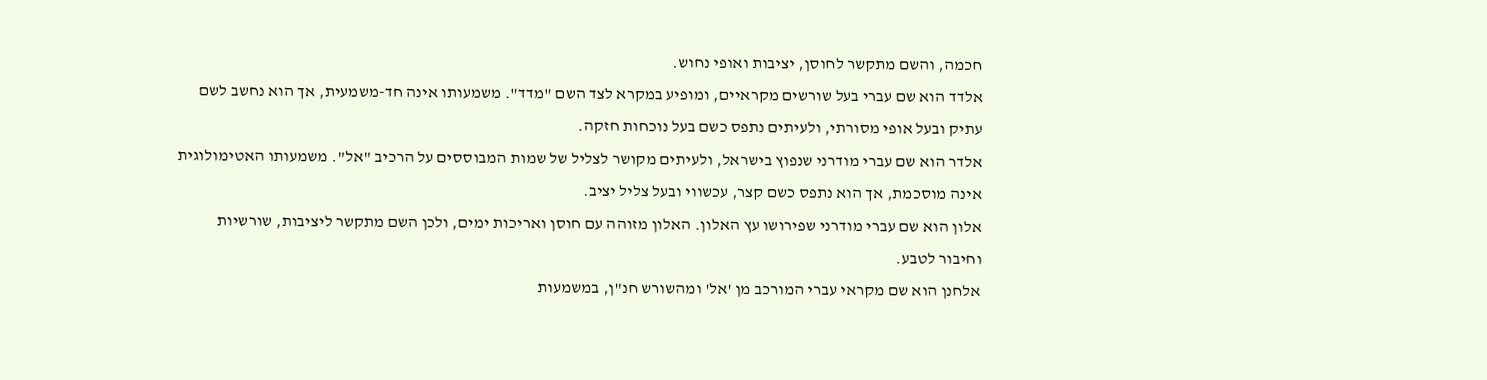חכמה, והשם מתקשר לחוסן, יציבות ואופי נחוש.
אלדד הוא שם עברי בעל שורשים מקראיים, ומופיע במקרא לצד השם "מדד". משמעותו אינה חד-משמעית, אך הוא נחשב לשם עתיק ובעל אופי מסורתי, ולעיתים נתפס כשם בעל נוכחות חזקה.
אלדר הוא שם עברי מודרני שנפוץ בישראל, ולעיתים מקושר לצליל של שמות המבוססים על הרכיב "אל". משמעותו האטימולוגית אינה מוסכמת, אך הוא נתפס כשם קצר, עכשווי ובעל צליל יציב.
אלון הוא שם עברי מודרני שפירושו עץ האלון. האלון מזוהה עם חוסן ואריכות ימים, ולכן השם מתקשר ליציבות, שורשיות וחיבור לטבע.
אלחנן הוא שם מקראי עברי המורכב מן 'אל' ומהשורש חנ"ן, במשמעות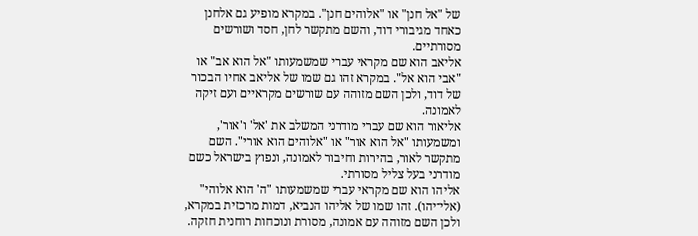של "אל חנן" או "אלוהים חנן". במקרא מופיע גם אלחנן כאחד מגיבורי דוד, והשם מתקשר לחן, חסד ושורשים מסורתיים.
אליאב הוא שם מקראי עברי שמשמעותו "אל הוא אב" או "אבי הוא אל". במקרא זהו גם שמו של אליאב אחיו הבכור של דוד, ולכן השם מזוהה עם שורשים מקראיים ועם זיקה לאמונה.
אליאור הוא שם עברי מודרני המשלב את 'אל' ו'אור', ומשמעותו "אל הוא אור" או "אלוהים הוא אורי". השם מתקשר לאור, בהירות וחיבור לאמונה, ונפוץ בישראל כשם מודרני בעל צליל מסורתי.
אליהו הוא שם מקראי עברי שמשמעותו "ה' הוא אלוהי" (אלי־יהו). זהו שמו של אליהו הנביא, דמות מרכזית במקרא, ולכן השם מזוהה עם אמונה, מסורת ונוכחות רוחנית חזקה.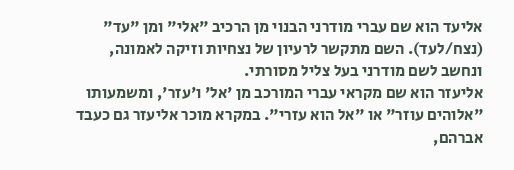אליעד הוא שם עברי מודרני הבנוי מן הרכיב "אלי" ומן "עד" (נצח/לעד). השם מתקשר לרעיון של נצחיות וזיקה לאמונה, ונחשב לשם מודרני בעל צליל מסורתי.
אליעזר הוא שם מקראי עברי המורכב מן 'אל' ו'עזר', ומשמעותו "אלוהים עוזר" או "אל הוא עזרי". במקרא מוכר אליעזר גם כעבד אברהם,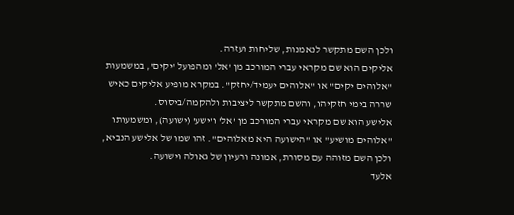ולכן השם מתקשר לנאמנות, שליחות ועזרה.
אליקים הוא שם מקראי עברי המורכב מן 'אל' ומהפועל 'יקים', במשמעות "אלוהים יקים" או "אלוהים יעמיד/יחזק". במקרא מופיע אליקים כאיש שררה בימי חזקיהו, והשם מתקשר ליציבות ולהקמה/ביסוס.
אלישע הוא שם מקראי עברי המורכב מן 'אל' ו'ישע' (ישועה), ומשמעותו "אלוהים מושיע" או "הישועה היא מאלוהים". זהו שמו של אלישע הנביא, ולכן השם מזוהה עם מסורת, אמונה ורעיון של גאולה וישועה.
אלעד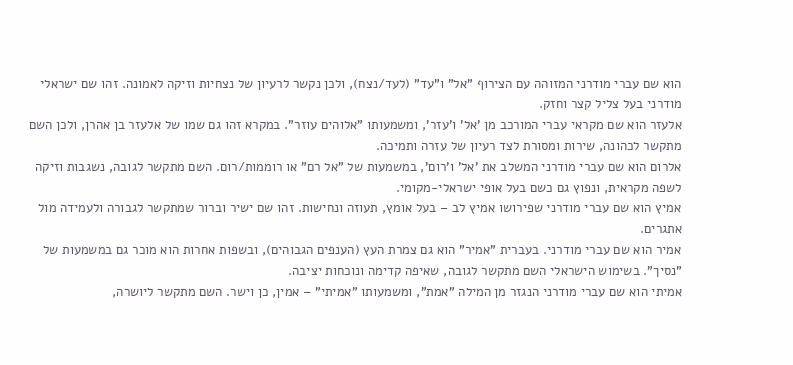הוא שם עברי מודרני המזוהה עם הצירוף "אל" ו"עד" (לעד/נצח), ולכן נקשר לרעיון של נצחיות וזיקה לאמונה. זהו שם ישראלי מודרני בעל צליל קצר וחזק.
אלעזר הוא שם מקראי עברי המורכב מן 'אל' ו'עזר', ומשמעותו "אלוהים עוזר". במקרא זהו גם שמו של אלעזר בן אהרן, ולכן השם מתקשר לכהונה, שירות ומסורת לצד רעיון של עזרה ותמיכה.
אלרום הוא שם עברי מודרני המשלב את 'אל' ו'רום', במשמעות של "אל רם" או רוממות/רום. השם מתקשר לגובה, נשגבות וזיקה לשפה מקראית, ונפוץ גם כשם בעל אופי ישראלי-מקומי.
אמיץ הוא שם עברי מודרני שפירושו אמיץ לב – בעל אומץ, תעוזה ונחישות. זהו שם ישיר וברור שמתקשר לגבורה ולעמידה מול אתגרים.
אמיר הוא שם עברי מודרני. בעברית "אמיר" הוא גם צמרת העץ (הענפים הגבוהים), ובשפות אחרות הוא מוכר גם במשמעות של "נסיך". בשימוש הישראלי השם מתקשר לגובה, שאיפה קדימה ונוכחות יציבה.
אמיתי הוא שם עברי מודרני הנגזר מן המילה "אמת", ומשמעותו "אמיתי" – אמין, כן וישר. השם מתקשר ליושרה,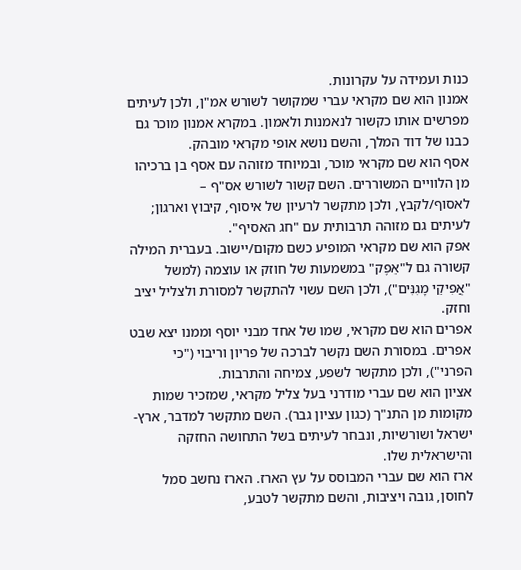כנות ועמידה על עקרונות.
אמנון הוא שם מקראי עברי שמקושר לשורש אמ"ן, ולכן לעיתים מפרשים אותו כקשור לנאמנות ולאמון. במקרא אמנון מוכר גם כבנו של דוד המלך, והשם נושא אופי מקראי מובהק.
אסף הוא שם מקראי מוכר, ובמיוחד מזוהה עם אסף בן ברכיהו מן הלוויים המשוררים. השם קשור לשורש אס"ף – לאסוף/לקבץ, ולכן מתקשר לרעיון של איסוף, קיבוץ וארגון; לעיתים גם מזוהה תרבותית עם "חג האסיף".
אפק הוא שם מקראי המופיע כשם מקום/יישוב. בעברית המילה קשורה גם ל"אֵפֶק" במשמעות של חוזק או עוצמה (למשל "אֲפִיקֵי מָגִנִּים"), ולכן השם עשוי להתקשר למסורת ולצליל יציב וחזק.
אפרים הוא שם מקראי, שמו של אחד מבני יוסף וממנו יצא שבט אפרים. במסורת השם נקשר לברכה של פריון וריבוי ("כי הפרני"), ולכן מתקשר לשפע, צמיחה והתרבות.
אציון הוא שם עברי מודרני בעל צליל מקראי, שמזכיר שמות מקומות מן התנ"ך (כגון עציון גבר). השם מתקשר למדבר, ארץ-ישראל ושורשיות, ונבחר לעיתים בשל התחושה החזקה והישראלית שלו.
ארז הוא שם עברי המבוסס על עץ הארז. הארז נחשב סמל לחוסן, גובה ויציבות, והשם מתקשר לטבע,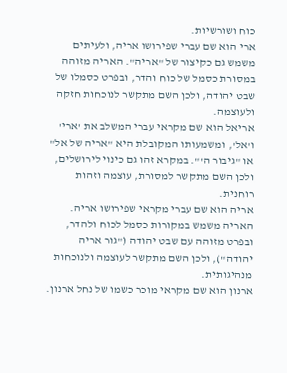כוח ושורשיות.
ארי הוא שם עברי שפירושו אריה, ולעיתים משמש גם כקיצור של "אריה". האריה מזוהה במסורת כסמל של כוח והדר, ובפרט כסמלו של שבט יהודה, ולכן השם מתקשר לנוכחות חזקה ולעוצמה.
אריאל הוא שם מקראי עברי המשלב את 'ארי' ו'אל', ומשמעותו המקובלת היא "אריה של אל" או "גיבור ה'". במקרא זהו גם כינוי לירושלים, ולכן השם מתקשר למסורת, עוצמה וזהות רוחנית.
אריה הוא שם עברי מקראי שפירושו אריה. האריה משמש במקורות כסמל לכוח ולהדר, ובפרט מזוהה עם שבט יהודה ("גור אריה יהודה"), ולכן השם מתקשר לעוצמה ולנוכחות מנהיגותית.
ארנון הוא שם מקראי מוכר כשמו של נחל ארנון.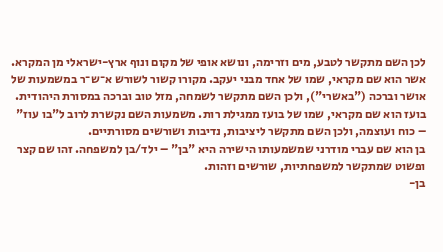לכן השם מתקשר לטבע, מים וזרימה, ונושא אופי של מקום ונוף ארץ-ישראלי מן המקרא.
אשר הוא שם מקראי, שמו של אחד מבני יעקב. מקורו קשור לשורש א־ש־ר במשמעות של אושר וברכה ("באשרי"), ולכן השם מתקשר לשמחה, מזל טוב וברכה במסורת היהודית.
בועז הוא שם מקראי, שמו של בועז ממגילת רות. משמעות השם נקשרת לרוב ל"בו עוז" – כוח ועוצמה, ולכן השם מתקשר ליציבות, נדיבות ושורשים מסורתיים.
בן הוא שם עברי מודרני שמשמעותו הישירה היא "בן" – ילד/בן למשפחה. זהו שם קצר ופשוט שמתקשר למשפחתיות, שורשים וזהות.
בן-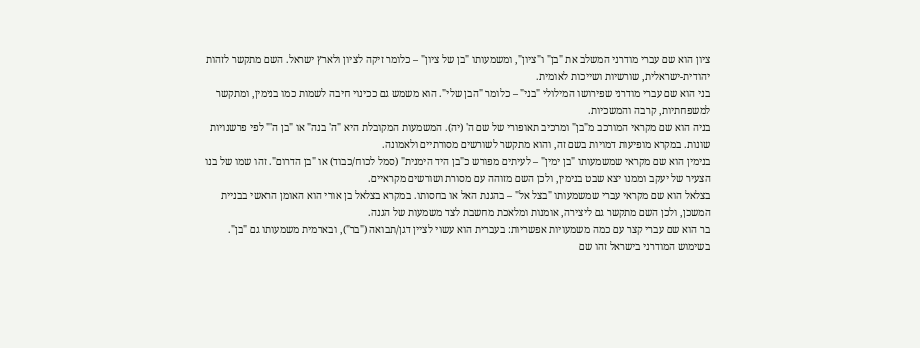ציון הוא שם עברי מודרני המשלב את "בן" ו"ציון", ומשמעותו "בן של ציון" – כלומר זיקה לציון ולארץ ישראל. השם מתקשר לזהות יהודית-ישראלית, שורשיות ושייכות לאומית.
בני הוא שם עברי מודרני שפירושו המילולי "בני" – כלומר "הבן שלי". הוא משמש גם ככינוי חיבה לשמות כמו בנימין, ומתקשר למשפחתיות, קרבה והמשכיות.
בניה הוא שם מקראי המורכב מ"בן" ומרכיב תאופורי של שם ה' (יה). המשמעות המקובלת היא "ה' בנה" או "בן ה'" לפי פרשנויות שונות. במקרא מופיעות דמויות בשם זה, והוא מתקשר לשורשים מסורתיים ולאמונה.
בנימין הוא שם מקראי שמשמעותו "בן ימין" – לעיתים מפורש כ"בן היד הימנית" (סמל לכוח/כבוד) או "בן הדרום". זהו שמו של בנו הצעיר של יעקב וממנו יצא שבט בנימין, ולכן השם מזוהה עם מסורת ושורשים מקראיים.
בצלאל הוא שם מקראי עברי שמשמעותו "בצל אל" – בהגנת האל או בחסותו. במקרא בצלאל בן אורי הוא האומן הראשי בבניית המשכן, ולכן השם מתקשר גם ליצירה, אומנות ומלאכת מחשבת לצד משמעות של הגנה.
בר הוא שם עברי קצר עם כמה משמעויות אפשריות: בעברית הוא עשוי לציין דגן/תבואה ("בר"), ובארמית משמעותו גם "בן". בשימוש המודרני בישראל זהו שם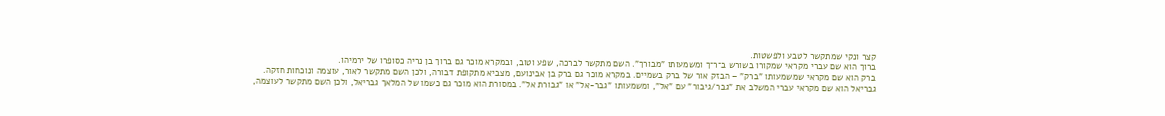קצר ונקי שמתקשר לטבע ולפשטות.
ברוך הוא שם עברי מקראי שמקורו בשורש ב־ר־ך ומשמעותו "מבורך". השם מתקשר לברכה, שפע וטוב, ובמקרא מוכר גם ברוך בן נריה כסופרו של ירמיהו.
ברק הוא שם מקראי שמשמעותו "ברק" – הבזק אור של ברק בשמיים. במקרא מוכר גם ברק בן אבינועם, מצביא מתקופת דבורה, ולכן השם מתקשר לאור, עוצמה ונוכחות חזקה.
גבריאל הוא שם מקראי עברי המשלב את "גבר/גיבור" עם "אל", ומשמעותו "גבר-אל" או "גבורת אל". במסורת הוא מוכר גם כשמו של המלאך גבריאל, ולכן השם מתקשר לעוצמה,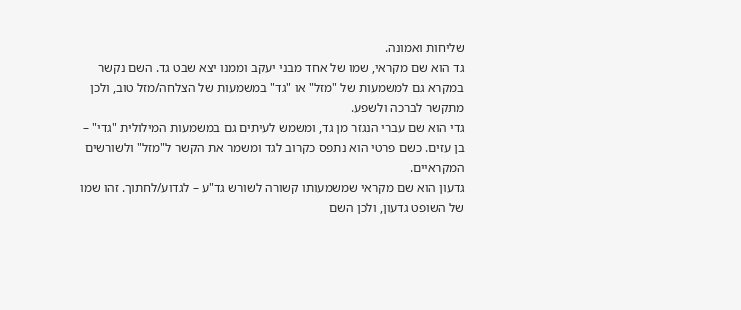שליחות ואמונה.
גד הוא שם מקראי, שמו של אחד מבני יעקב וממנו יצא שבט גד. השם נקשר במקרא גם למשמעות של "מזל" או "גד" במשמעות של הצלחה/מזל טוב, ולכן מתקשר לברכה ולשפע.
גדי הוא שם עברי הנגזר מן גד, ומשמש לעיתים גם במשמעות המילולית "גדי" – בן עזים. כשם פרטי הוא נתפס כקרוב לגד ומשמר את הקשר ל"מזל" ולשורשים המקראיים.
גדעון הוא שם מקראי שמשמעותו קשורה לשורש גד"ע – לגדוע/לחתוך. זהו שמו של השופט גדעון, ולכן השם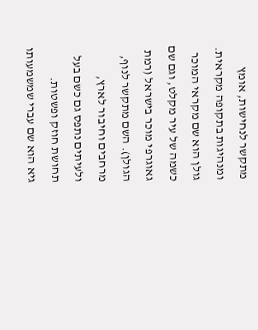מתקשר לנחישות, אומץ ומנהיגות בתקופה מקראית.
גולן הוא שם מקראי המוכר כשמה של עיר מקלט, וגם שם גאוגרפי מוכר בישראל (רמת הגולן). השם מתקשר לנוף, מרחבים וחיבור לארץ, ולעיתים נתפס גם כשם בעל תחושת חוזק ופשטות.
גיא הוא שם עברי שמשמעותו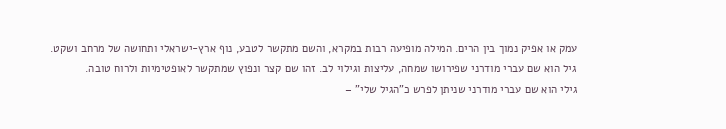עמק או אפיק נמוך בין הרים. המילה מופיעה רבות במקרא, והשם מתקשר לטבע, נוף ארץ-ישראלי ותחושה של מרחב ושקט.
גיל הוא שם עברי מודרני שפירושו שמחה, עליצות וגילוי לב. זהו שם קצר ונפוץ שמתקשר לאופטימיות ולרוח טובה.
גילי הוא שם עברי מודרני שניתן לפרש כ"הגיל שלי" –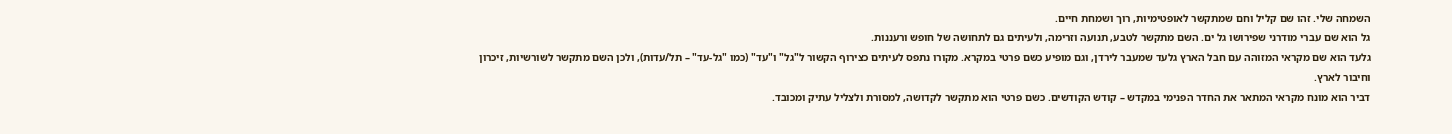השמחה שלי. זהו שם קליל וחם שמתקשר לאופטימיות, רוך ושמחת חיים.
גל הוא שם עברי מודרני שפירושו גל ים. השם מתקשר לטבע, תנועה וזרימה, ולעיתים גם לתחושה של חופש ורעננות.
גלעד הוא שם מקראי המזוהה עם חבל הארץ גלעד שמעבר לירדן, וגם מופיע כשם פרטי במקרא. מקורו נתפס לעיתים כצירוף הקשור ל"גל" ו"עד" (כמו "גל-עד" – תל/עדות), ולכן השם מתקשר לשורשיות, זיכרון וחיבור לארץ.
דביר הוא מונח מקראי המתאר את החדר הפנימי במקדש – קודש הקודשים. כשם פרטי הוא מתקשר לקדושה, למסורת ולצליל עתיק ומכובד.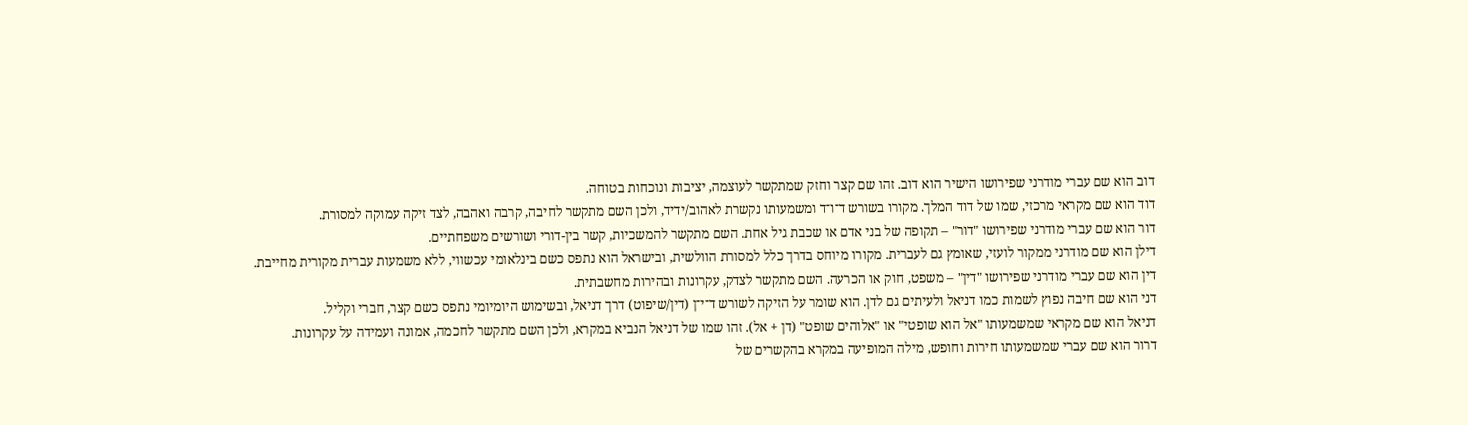דוב הוא שם עברי מודרני שפירושו הישיר הוא דוב. זהו שם קצר וחזק שמתקשר לעוצמה, יציבות ונוכחות בטוחה.
דוד הוא שם מקראי מרכזי, שמו של דוד המלך. מקורו בשורש ד־ו־ד ומשמעותו נקשרת לאהוב/ידיד, ולכן השם מתקשר לחיבה, קרבה ואהבה, לצד זיקה עמוקה למסורת.
דור הוא שם עברי מודרני שפירושו "דור" – תקופה של בני אדם או שכבת גיל אחת. השם מתקשר להמשכיות, קשר בין-דורי ושורשים משפחתיים.
דילן הוא שם מודרני ממקור לועזי, שאומץ גם לעברית. מקורו מיוחס בדרך כלל למסורת הוולשית, ובישראל הוא נתפס כשם בינלאומי עכשווי, ללא משמעות עברית מקורית מחייבת.
דין הוא שם עברי מודרני שפירושו "דין" – משפט, חוק או הכרעה. השם מתקשר לצדק, עקרונות ובהירות מחשבתית.
דני הוא שם חיבה נפוץ לשמות כמו דניאל ולעיתים גם לדן. הוא שומר על הזיקה לשורש ד־י־ן (דין/שיפוט) דרך דניאל, ובשימוש היומיומי נתפס כשם קצר, חברי וקליל.
דניאל הוא שם מקראי שמשמעותו "אל הוא שופטי" או "אלוהים שופט" (דן + אל). זהו שמו של דניאל הנביא במקרא, ולכן השם מתקשר לחכמה, אמונה ועמידה על עקרונות.
דרור הוא שם עברי שמשמעותו חירות וחופש, מילה המופיעה במקרא בהקשרים של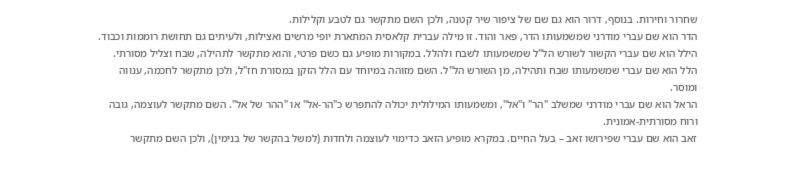שחרור וחירות. בנוסף, דרור הוא גם שם של ציפור שיר קטנה, ולכן השם מתקשר גם לטבע וקלילות.
הדר הוא שם עברי מודרני שמשמעותו הדר, פאר והוד. זו מילה עברית קלאסית המתארת יופי מרשים ואצילות, ולעיתים גם תחושת רוממות וכבוד.
הילל הוא שם עברי הקשור לשורש הל"ל שמשמעותו לשבח ולהלל. במקורות מופיע גם כשם פרטי, והוא מתקשר לתהילה, שבח וצליל מסורתי.
הלל הוא שם עברי שמשמעותו שבח ותהילה, מן השורש הל"ל. השם מזוהה במיוחד עם הלל הזקן במסורת חז"ל, ולכן מתקשר לחכמה, ענווה ומוסר.
הראל הוא שם עברי מודרני שמשלב "הר" ו"אל", ומשמעותו המילולית יכולה להתפרש כ"הר-אל" או "ההר של אל". השם מתקשר לעוצמה, גובה ורוח מסורתית-אמונית.
זאב הוא שם עברי שפירושו זאב – בעל החיים. במקרא מופיע הזאב כדימוי לעוצמה ולחדות (למשל בהקשר של בנימין), ולכן השם מתקשר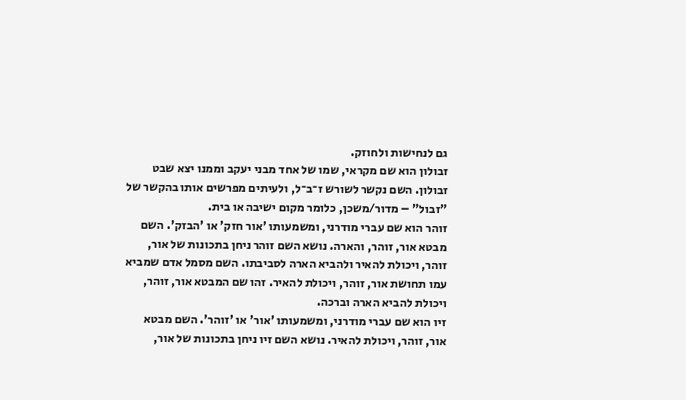גם לנחישות ולחוזק.
זבולון הוא שם מקראי, שמו של אחד מבני יעקב וממנו יצא שבט זבולון. השם נקשר לשורש ז־ב־ל, ולעיתים מפרשים אותו בהקשר של "זבול" – מדור/משכן, כלומר מקום ישיבה או בית.
זוהר הוא שם עברי מודרני, ומשמעותו 'אור חזק' או 'הבזק'. השם מבטא אור, זוהר, והארה. נושא השם זוהר ניחן בתכונות של אור, זוהר, ויכולת להאיר ולהביא הארה לסביבתו. השם מסמל אדם שמביא עמו תחושת אור, זוהר, ויכולת להאיר. זהו שם המבטא אור, זוהר, ויכולת להביא הארה וברכה.
זיו הוא שם עברי מודרני, ומשמעותו 'אור' או 'זוהר'. השם מבטא אור, זוהר, ויכולת להאיר. נושא השם זיו ניחן בתכונות של אור,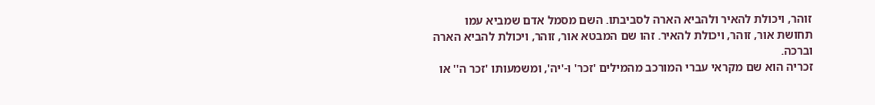זוהר, ויכולת להאיר ולהביא הארה לסביבתו. השם מסמל אדם שמביא עמו תחושת אור, זוהר, ויכולת להאיר. זהו שם המבטא אור, זוהר, ויכולת להביא הארה וברכה.
זכריה הוא שם מקראי עברי המורכב מהמילים 'זכר' ו-'יה', ומשמעותו 'זכר ה'' או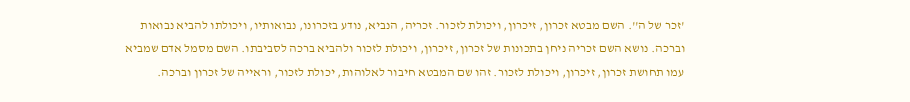'זכר של ה''. השם מבטא זכרון, זיכרון, ויכולת לזכור. זכריה, הנביא, נודע בזכרונו, נבואותיו, ויכולתו להביא נבואות וברכה. נושא השם זכריה ניחן בתכונות של זכרון, זיכרון, ויכולת לזכור ולהביא ברכה לסביבתו. השם מסמל אדם שמביא עמו תחושת זכרון, זיכרון, ויכולת לזכור. זהו שם המבטא חיבור לאלוהות, יכולת לזכור, וראייה של זכרון וברכה.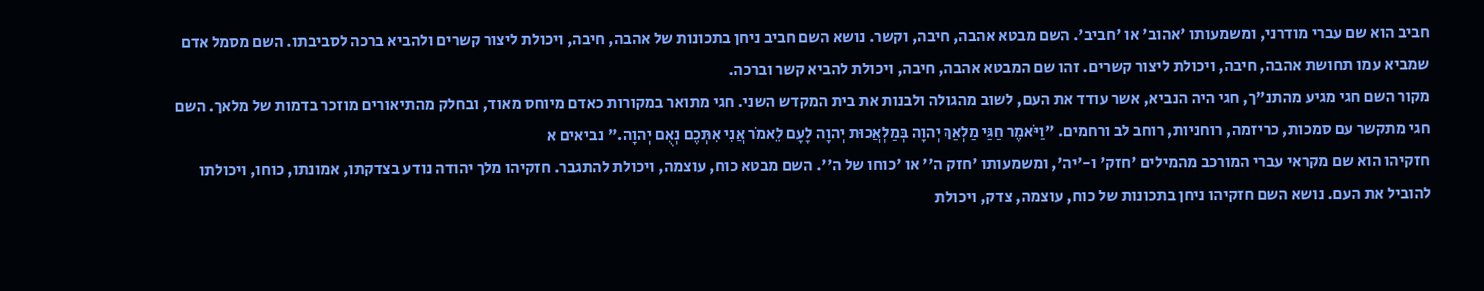חביב הוא שם עברי מודרני, ומשמעותו 'אהוב' או 'חביב'. השם מבטא אהבה, חיבה, וקשר. נושא השם חביב ניחן בתכונות של אהבה, חיבה, ויכולת ליצור קשרים ולהביא ברכה לסביבתו. השם מסמל אדם שמביא עמו תחושת אהבה, חיבה, ויכולת ליצור קשרים. זהו שם המבטא אהבה, חיבה, ויכולת להביא קשר וברכה.
מקור השם חגי מגיע מהתנ"ך, חגי היה הנביא, אשר עודד את העם, לשוב מהגולה ולבנות את בית המקדש השני. חגי מתואר במקורות כאדם מיוחס מאוד, ובחלק מהתיאורים מוזכר בדמות של מלאך. השם חגי מתקשר עם סמכות, כריזמה, רוחניות, רוחב לב ורחמים. "וַיֹּאמֶר חַגַּי מַלְאַךְ יְהוָה בְּמַלְאֲכוּת יְהוָה לָעָם לֵאמֹר אֲנִי אִתְּכֶם נְאֻם יְהוָה." נביאים א
חזקיהו הוא שם מקראי עברי המורכב מהמילים 'חזק' ו-'יה', ומשמעותו 'חזק ה'' או 'כוחו של ה''. השם מבטא כוח, עוצמה, ויכולת להתגבר. חזקיהו מלך יהודה נודע בצדקתו, אמונתו, כוחו, ויכולתו להוביל את העם. נושא השם חזקיהו ניחן בתכונות של כוח, עוצמה, צדק, ויכולת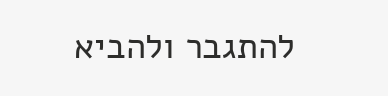להתגבר ולהביא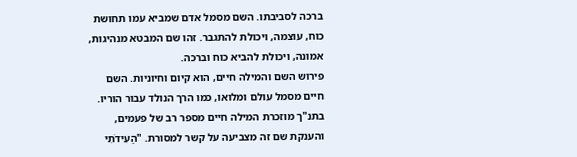ברכה לסביבתו. השם מסמל אדם שמביא עמו תחושת כוח, עוצמה, ויכולת להתגבר. זהו שם המבטא מנהיגות, אמונה, ויכולת להביא כוח וברכה.
פירוש השם והמילה חיים, הוא קיום וחיוניות. השם חיים מסמל עולם ומלואו, כמו הרך הנולד עבור הוריו. בתנ"ך מוזכרת המילה חיים מספר רב של פעמים, והענקת שם זה מצביעה על קשר למסורת. "הַעִידֹתִי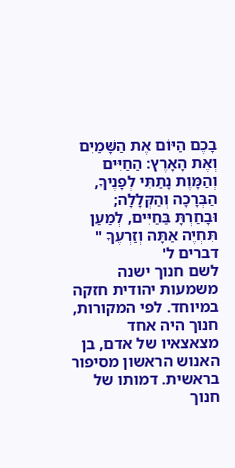בָכֶם הַיּוֹם אֶת הַשָּׁמַיִם וְאֶת הָאָרֶץ: הַחַיִּים וְהַמָּוֶת נָתַתִּי לְפָנֶיךָ, הַבְּרָכָה וְהַקְּלָלָה; וּבָחַרְתָּ בַּחַיִּים, לְמַעַן תִּחְיֶה אַתָּה וְזַרְעֶךָ " דברים ל'
לשם חנוך ישנה משמעות יהודית חזקה במיוחד. לפי המקורות, חנוך היה אחד מצאצאיו של אדם, בן האנוש הראשון מסיפור בראשית. דמותו של חנוך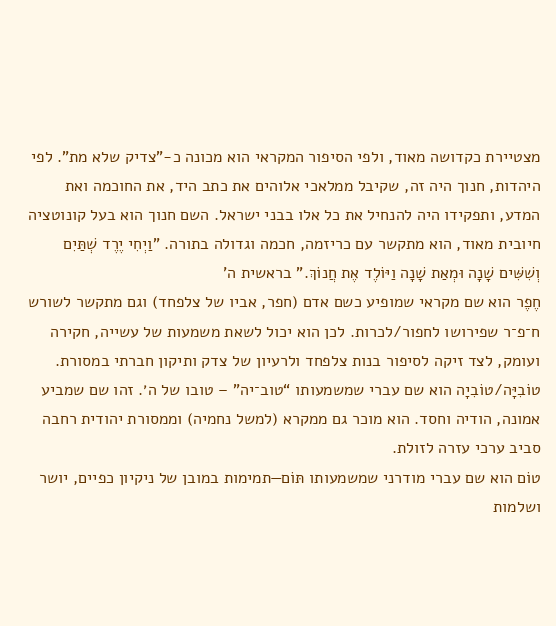מצטיירת כקדושה מאוד, ולפי הסיפור המקראי הוא מכונה כ-"צדיק שלא מת". לפי היהדות, חנוך היה זה, שקיבל ממלאכי אלוהים את כתב היד, את החוכמה ואת המדע, ותפקידו היה להנחיל את כל אלו בבני ישראל. השם חנוך הוא בעל קונוטציה חיובית מאוד, הוא מתקשר עם כריזמה, חכמה וגדולה בתורה. "וַיְחִי יֶרֶד שְׁתַּיִם וְשִׁשִּׁים שָׁנָה וּמְאַת שָׁנָה וַיּוֹלֶד אֶת חֲנוֹךְ." בראשית ה'
חֶפֶר הוא שם מקראי שמופיע כשם אדם (חפר, אביו של צלפחד) וגם מתקשר לשורש ח־פ־ר שפירושו לחפור/לכרות. לכן הוא יכול לשאת משמעות של עשייה, חקירה ועומק, לצד זיקה לסיפור בנות צלפחד ולרעיון של צדק ותיקון חברתי במסורת.
טוֹבִיָּה/טוֹבִיָה הוא שם עברי שמשמעותו “טוב־יה” – טובו של ה׳. זהו שם שמביע אמונה, הודיה וחסד. הוא מוכר גם ממקרא (למשל נחמיה) וממסורת יהודית רחבה סביב ערכי עזרה לזולת.
טוֹם הוא שם עברי מודרני שמשמעותו תּוֹם—תמימות במובן של ניקיון כפיים, יושר ושלמות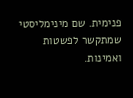פנימית. שם מינימליסטי שמתקשר לפשטות ואמינות.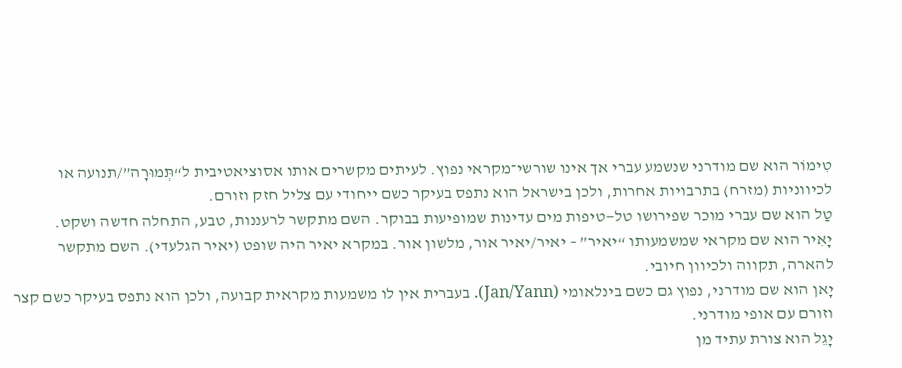טִימוֹר הוא שם מודרני שנשמע עברי אך אינו שורשי־מקראי נפוץ. לעיתים מקשרים אותו אסוציאטיבית ל“תְּמוּרָה”/תנועה או לכיווניות (מזרח) בתרבויות אחרות, ולכן בישראל הוא נתפס בעיקר כשם ייחודי עם צליל חזק וזורם.
טַל הוא שם עברי מוכר שפירושו טל—טיפות מים עדינות שמופיעות בבוקר. השם מתקשר לרעננות, טבע, התחלה חדשה ושקט.
יָאִיר הוא שם מקראי שמשמעותו “יאיר” – יאיר/יאיר אור, מלשון אור. במקרא יאיר היה שופט (יאיר הגלעדי). השם מתקשר להארה, תקווה ולכיוון חיובי.
יָאן הוא שם מודרני, נפוץ גם כשם בינלאומי (Jan/Yann). בעברית אין לו משמעות מקראית קבועה, ולכן הוא נתפס בעיקר כשם קצר וזורם עם אופי מודרני.
יָגֵל הוא צורת עתיד מן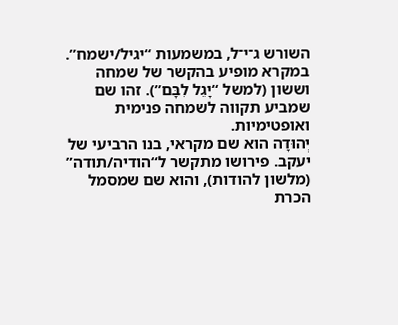השורש ג־י־ל, במשמעות “יגיל/ישמח”. במקרא מופיע בהקשר של שמחה וששון (למשל “יָגֵל לִבָּם”). זהו שם שמביע תקווה לשמחה פנימית ואופטימיות.
יְהוּדָה הוא שם מקראי, בנו הרביעי של יעקב. פירושו מתקשר ל“הודיה/תודה” (מלשון להודות), והוא שם שמסמל הכרת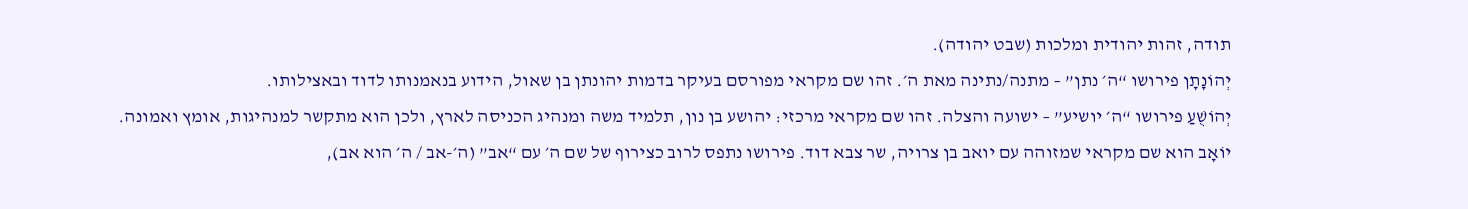תודה, זהות יהודית ומלכות (שבט יהודה).
יְהוֹנָתָן פירושו “ה׳ נתן” – מתנה/נתינה מאת ה׳. זהו שם מקראי מפורסם בעיקר בדמות יהונתן בן שאול, הידוע בנאמנותו לדוד ובאצילותו.
יְהוֹשֻׁעַ פירושו “ה׳ יושיע” – ישועה והצלה. זהו שם מקראי מרכזי: יהושע בן נון, תלמיד משה ומנהיג הכניסה לארץ, ולכן הוא מתקשר למנהיגות, אומץ ואמונה.
יוֹאָב הוא שם מקראי שמזוהה עם יואב בן צרויה, שר צבא דוד. פירושו נתפס לרוב כצירוף של שם ה׳ עם “אב” (ה׳-אב / ה׳ הוא אב),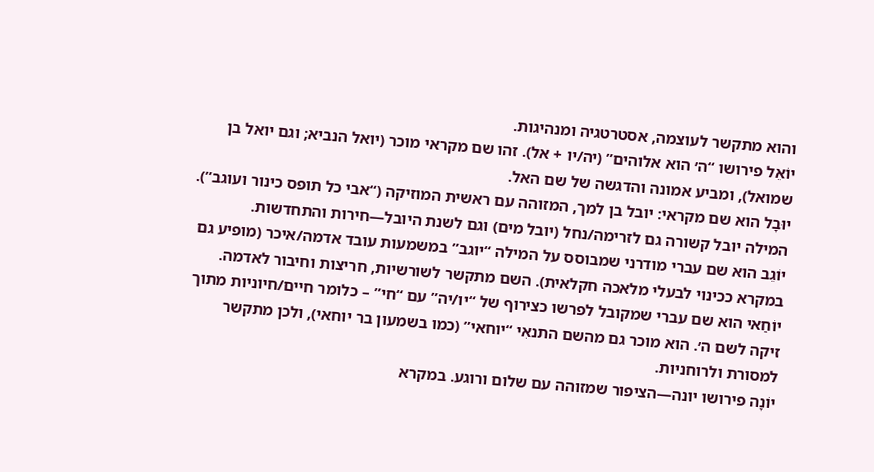והוא מתקשר לעוצמה, אסטרטגיה ומנהיגות.
יוֹאֵל פירושו “ה׳ הוא אלוהים” (יה/יו + אל). זהו שם מקראי מוכר (יואל הנביא; וגם יואל בן שמואל), ומביע אמונה והדגשה של שם האל.
יוּבָל הוא שם מקראי: יובל בן למך, המזוהה עם ראשית המוזיקה (“אבי כל תופס כינור ועוגב”). המילה יובל קשורה גם לזרימה/נחל (יובל מים) וגם לשנת היובל—חירות והתחדשות.
יוֹגֵב הוא שם עברי מודרני שמבוסס על המילה “יוגב” במשמעות עובד אדמה/איכר (מופיע גם במקרא ככינוי לבעלי מלאכה חקלאית). השם מתקשר לשורשיות, חריצות וחיבור לאדמה.
יוֹחַאי הוא שם עברי שמקובל לפרשו כצירוף של “יו/יה” עם “חי” – כלומר חיים/חיוניות מתוך זיקה לשם ה׳. הוא מוכר גם מהשם התנאִי “יוחאי” (כמו בשמעון בר יוחאי), ולכן מתקשר למסורת ולרוחניות.
יוֹנָה פירושו יונה—הציפור שמזוהה עם שלום ורוגע. במקרא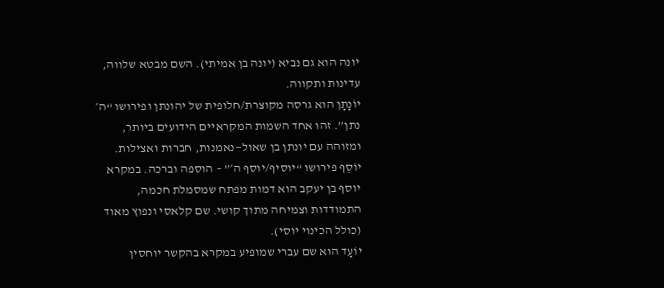יונה הוא גם נביא (יונה בן אמיתי). השם מבטא שלווה, עדינות ותקווה.
יוֹנָתָן הוא גרסה מקוצרת/חלופית של יהונתן ופירושו “ה׳ נתן”. זהו אחד השמות המקראיים הידועים ביותר, ומזוהה עם יונתן בן שאול—נאמנות, חברות ואצילות.
יוֹסֵף פירושו “יוסיף/יוסף ה׳” – הוספה וברכה. במקרא יוסף בן יעקב הוא דמות מפתח שמסמלת חכמה, התמודדות וצמיחה מתוך קושי. שם קלאסי ונפוץ מאוד (כולל הכינוי יוסי).
יוֹעָד הוא שם עברי שמופיע במקרא בהקשר יוחסין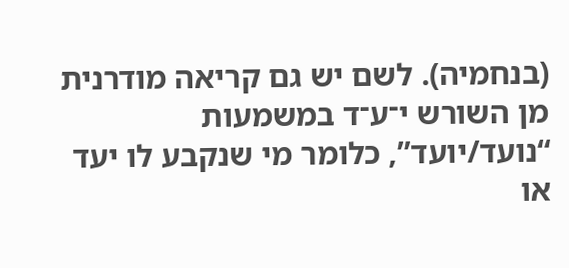(בנחמיה). לשם יש גם קריאה מודרנית מן השורש י־ע־ד במשמעות “נועד/יועד”, כלומר מי שנקבע לו יעד או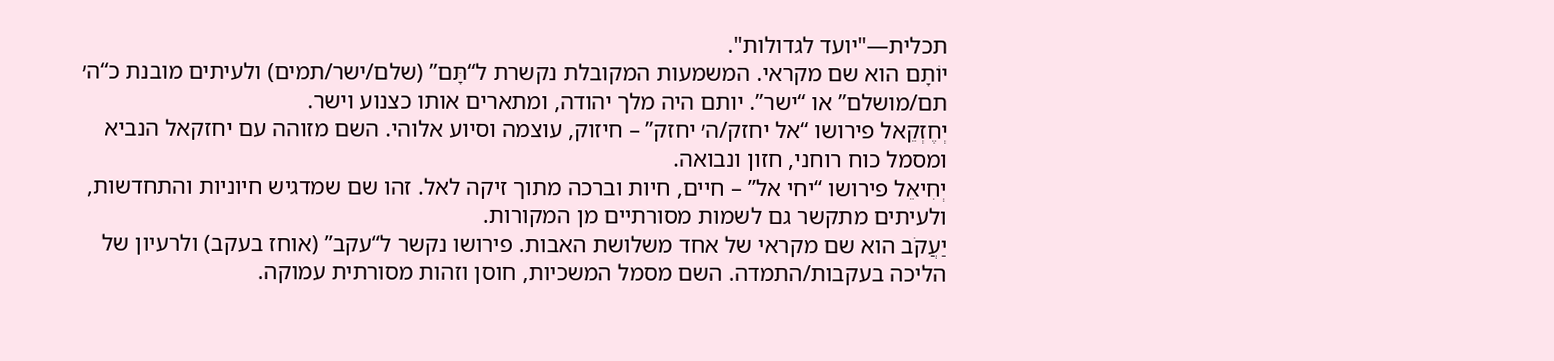תכלית—"יועד לגדולות".
יוֹתָם הוא שם מקראי. המשמעות המקובלת נקשרת ל“תָּם” (שלם/ישר/תמים) ולעיתים מובנת כ“ה׳ תם/מושלם” או “ישר”. יותם היה מלך יהודה, ומתארים אותו כצנוע וישר.
יְחֶזְקֵאל פירושו “אל יחזק/ה׳ יחזק” – חיזוק, עוצמה וסיוע אלוהי. השם מזוהה עם יחזקאל הנביא ומסמל כוח רוחני, חזון ונבואה.
יְחִיאֵל פירושו “יחי אל” – חיים, חיות וברכה מתוך זיקה לאל. זהו שם שמדגיש חיוניות והתחדשות, ולעיתים מתקשר גם לשמות מסורתיים מן המקורות.
יַעֲקֹב הוא שם מקראי של אחד משלושת האבות. פירושו נקשר ל“עקב” (אוחז בעקב) ולרעיון של הליכה בעקבות/התמדה. השם מסמל המשכיות, חוסן וזהות מסורתית עמוקה.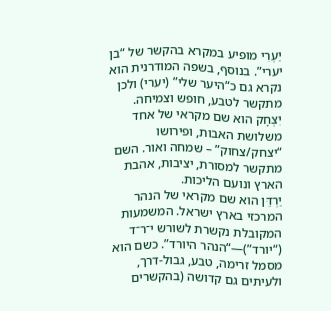יַעְרִי מופיע במקרא בהקשר של “בן יערי”. בנוסף, בשפה המודרנית הוא נקרא גם כ“היער שלי” (יערי) ולכן מתקשר לטבע, חופש וצמיחה.
יִצְחָק הוא שם מקראי של אחד משלושת האבות, ופירושו “יצחק/צחוק” – שמחה ואור. השם מתקשר למסורת, יציבות, אהבת הארץ ונועם הליכות.
יַרְדֵּן הוא שם מקראי של הנהר המרכזי בארץ ישראל. המשמעות המקובלת נקשרת לשורש י־ר־ד (“יורד”)—“הנהר היורד”. כשם הוא מסמל זרימה, טבע, גבול-דרך, ולעיתים גם קדושה (בהקשרים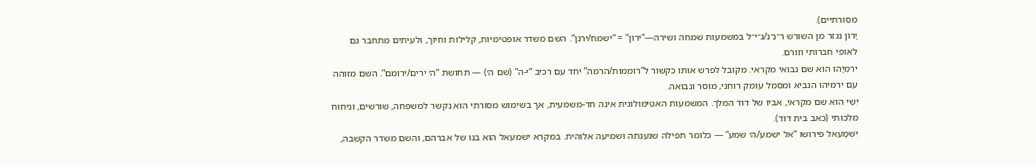מסורתיים).
יָרוֹן נגזר מן השורש ר־נ־נ/ג־י־ל במשמעות שמחה ושירה—“ירון” = “ישמח/ירנן”. השם משדר אופטימיות, קלילות וחיוך, ולעיתים מתחבר גם לאופי חברותי וזורם.
יִרְמְיָהוּ הוא שם נבואי מקראי. מקובל לפרש אותו כקשור ל“רוממות/הרמה” יחד עם רכיב “י-ה” (שם ה׳) — תחושת “ה׳ ירים/ירומם”. השם מזוהה עם ירמיהו הנביא ומסמל עומק רוחני, מוסר ונבואה.
יִשַׁי הוא שם מקראי, אביו של דוד המלך. המשמעות האטימולוגית אינה חד-משמעית, אך בשימוש מסורתי הוא נקשר למשפחה, שורשים, וניחוח מלכותי (כאב בית דוד).
יִשְׁמָעֵאל פירושו “אל ישמע/ה׳ שמע” — כלומר תפילה שנענתה ושמיעה אלוהית. במקרא ישמעאל הוא בנו של אברהם, והשם משדר הקשבה,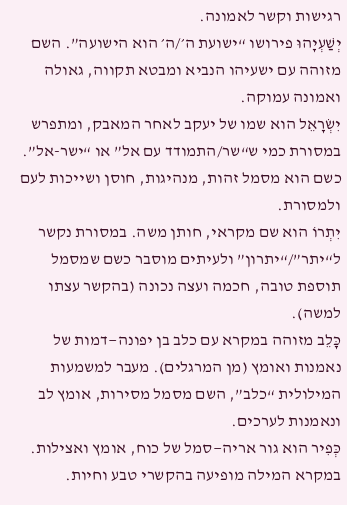רגישות וקשר לאמונה.
יְשַׁעְיָהוּ פירושו “ישועת ה׳/ה׳ הוא הישועה”. השם מזוהה עם ישעיהו הנביא ומבטא תקווה, גאולה ואמונה עמוקה.
יִשְׂרָאֵל הוא שמו של יעקב לאחר המאבק, ומתפרש במסורת כמי ש“שר/התמודד עם אל” או “ישר-אל”. כשם הוא מסמל זהות, מנהיגות, חוסן ושייכות לעם ולמסורת.
יִתְרוֹ הוא שם מקראי, חותן משה. במסורת נקשר ל“יתר”/“יתרון” ולעיתים מוסבר כשם שמסמל תוספת טובה, חכמה ועצה נכונה (בהקשר עצתו למשה).
כָּלֵב מזוהה במקרא עם כלב בן יפונה—דמות של נאמנות ואומץ (מן המרגלים). מעבר למשמעות המילולית “כלב”, השם מסמל מסירות, אומץ לב ונאמנות לערכים.
כְּפִיר הוא גור אריה—סמל של כוח, אומץ ואצילות. במקרא המילה מופיעה בהקשרי טבע וחיות.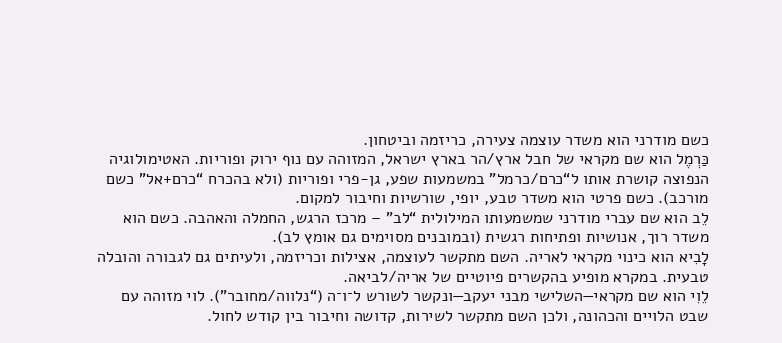כשם מודרני הוא משדר עוצמה צעירה, כריזמה וביטחון.
כַּרְמֶל הוא שם מקראי של חבל ארץ/הר בארץ ישראל, המזוהה עם נוף ירוק ופוריות. האטימולוגיה הנפוצה קושרת אותו ל“כרם/כרמל” במשמעות שפע, גן-פרי ופוריות (ולא בהכרח “כרם+אל” כשם מורכב). כשם פרטי הוא משדר טבע, יופי, שורשיות וחיבור למקום.
לֵב הוא שם עברי מודרני שמשמעותו המילולית “לב” – מרכז הרגש, החמלה והאהבה. כשם הוא משדר רוך, אנושיות ופתיחות רגשית (ובמובנים מסוימים גם אומץ לב).
לָבִיא הוא כינוי מקראי לאריה. השם מתקשר לעוצמה, אצילות וכריזמה, ולעיתים גם לגבורה והובלה טבעית. במקרא מופיע בהקשרים פיוטיים של אריה/לביאה.
לֵוִי הוא שם מקראי—השלישי מבני יעקב—ונקשר לשורש ל־ו־ה (“נלווה/מחובר”). לוי מזוהה עם שבט הלויים והכהונה, ולכן השם מתקשר לשירות, קדושה וחיבור בין קודש לחול.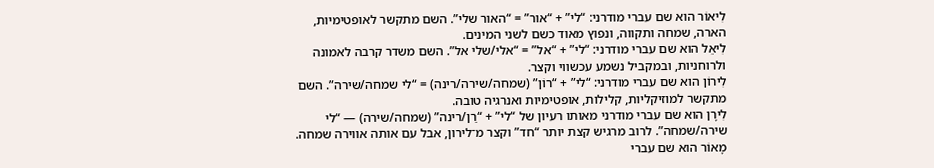לִיאוֹר הוא שם עברי מודרני: “לי” + “אור” = “האור שלי”. השם מתקשר לאופטימיות, הארה, שמחה ותקווה, ונפוץ מאוד כשם לשני המינים.
לִיאֵל הוא שם עברי מודרני: “לי” + “אל” = “אלי/שלי אל”. השם משדר קרבה לאמונה ולרוחניות, ובמקביל נשמע עכשווי וקצר.
לִירוֹן הוא שם עברי מודרני: “לי” + “רוֹן” (שמחה/שירה/רינה) = “לי שמחה/שירה”. השם מתקשר למוזיקליות, קלילות, אופטימיות ואנרגיה טובה.
לִירָן הוא שם עברי מודרני מאותו רעיון של “לי” + “רַן/רינה” (שמחה/שירה) — “לי שירה/שמחה”. לרוב מרגיש קצת יותר “חד” וקצר מ־לירון, אבל עם אותה אווירה שמחה.
מָאוֹר הוא שם עברי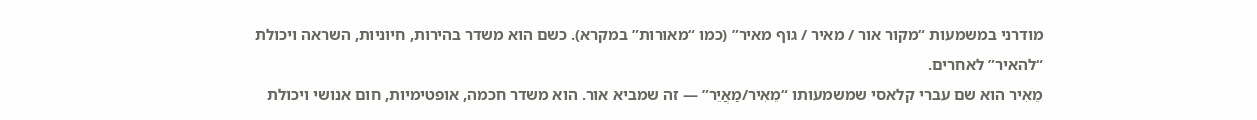מודרני במשמעות “מקור אור / מאיר / גוף מאיר” (כמו “מאורות” במקרא). כשם הוא משדר בהירות, חיוניות, השראה ויכולת “להאיר” לאחרים.
מֵאִיר הוא שם עברי קלאסי שמשמעותו “מֵאִיר/מַאֲיֵר” — זה שמביא אור. הוא משדר חכמה, אופטימיות, חום אנושי ויכולת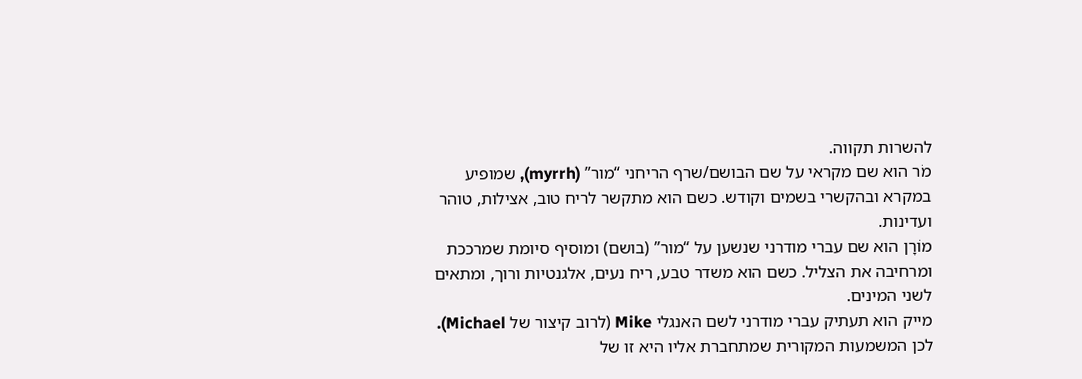להשרות תקווה.
מֹר הוא שם מקראי על שם הבושם/שרף הריחני “מור” (myrrh), שמופיע במקרא ובהקשרי בשמים וקודש. כשם הוא מתקשר לריח טוב, אצילות, טוהר ועדינות.
מוֹרָן הוא שם עברי מודרני שנשען על “מור” (בושם) ומוסיף סיומת שמרככת ומרחיבה את הצליל. כשם הוא משדר טבע, ריח נעים, אלגנטיות ורוך, ומתאים לשני המינים.
מייק הוא תעתיק עברי מודרני לשם האנגלי Mike (לרוב קיצור של Michael). לכן המשמעות המקורית שמתחברת אליו היא זו של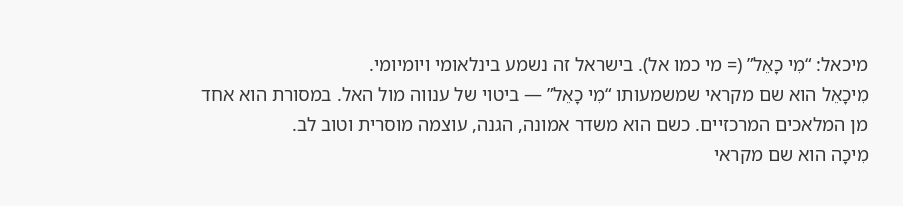מיכאל: “מִי כָאֵל” (= מי כמו אל). בישראל זה נשמע בינלאומי ויומיומי.
מִיכָאֵל הוא שם מקראי שמשמעותו “מִי כָאֵל” — ביטוי של ענווה מול האל. במסורת הוא אחד מן המלאכים המרכזיים. כשם הוא משדר אמונה, הגנה, עוצמה מוסרית וטוב לב.
מִיכָה הוא שם מקראי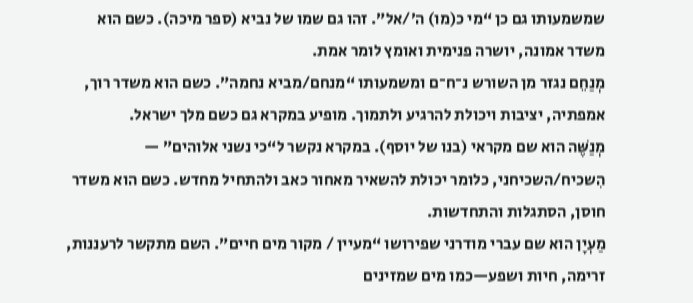שמשמעותו גם כן “מי כ(מו) ה׳/אל”. זהו גם שמו של נביא (ספר מיכה). כשם הוא משדר אמונה, יושרה פנימית ואומץ לומר אמת.
מְנַחֵם נגזר מן השורש נ־ח־ם ומשמעותו “מנחם/מביא נחמה”. כשם הוא משדר רוך, אמפתיה, יציבות ויכולת להרגיע ולתמוך. מופיע במקרא גם כשם מלך ישראל.
מְנַשֶּׁה הוא שם מקראי (בנו של יוסף). במקרא נקשר ל“כי נשני אלוהים” — הִשכיח/השכיחני, כלומר יכולת להשאיר מאחור כאב ולהתחיל מחדש. כשם הוא משדר חוסן, הסתגלות והתחדשות.
מַעְיָן הוא שם עברי מודרני שפירושו “מעיין / מקור מים חיים”. השם מתקשר לרעננות, זרימה, חיות ושפע—כמו מים שמזינים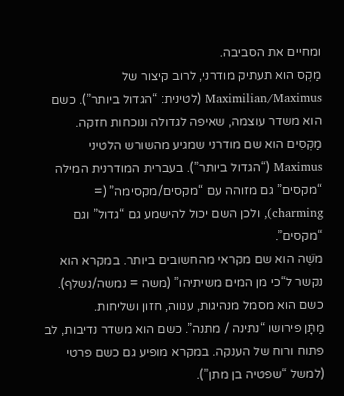ומחיים את הסביבה.
מַקְס הוא תעתיק מודרני, לרוב קיצור של Maximilian/Maximus (לטינית: “הגדול ביותר”). כשם הוא משדר עוצמה, שאיפה לגדולה ונוכחות חזקה.
מַקְסִים הוא שם מודרני שמגיע מהשורש הלטיני Maximus (“הגדול ביותר”). בעברית המודרנית המילה “מקסים” גם מזוהה עם “מקסים/מקסימה” (= charming), ולכן השם יכול להישמע גם “גדול” וגם “מקסים”.
מֹשֶׁה הוא שם מקראי מהחשובים ביותר. במקרא הוא נקשר ל“כי מן המים משיתיהו” (משה = נמשה/נשלף). כשם הוא מסמל מנהיגות, ענווה, חזון ושליחות.
מַתָּן פירושו “נתינה / מתנה”. כשם הוא משדר נדיבות, לב פתוח ורוח של הענקה. במקרא מופיע גם כשם פרטי (למשל “שפטיה בן מתן”).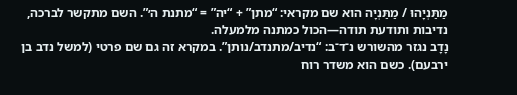מַתַּנְיָהוּ / מַתַּנְיָה הוא שם מקראי: “מתן” + “יה” = “מתנת ה׳”. השם מתקשר לברכה, נדיבות ותודעת תודה—הכול כמתנה מלמעלה.
נָדָב נגזר מהשורש נ־ד־ב: “נדיב/מתנדב/נותן”. במקרא זה גם שם פרטי (למשל נדב בן ירבעם). כשם הוא משדר רוח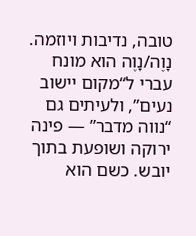טובה, נדיבות ויוזמה.
נָוֶה/נָוֶה הוא מונח עברי ל“מקום יישוב נעים”, ולעיתים גם “נווה מדבר” — פינה ירוקה ושופעת בתוך יובש. כשם הוא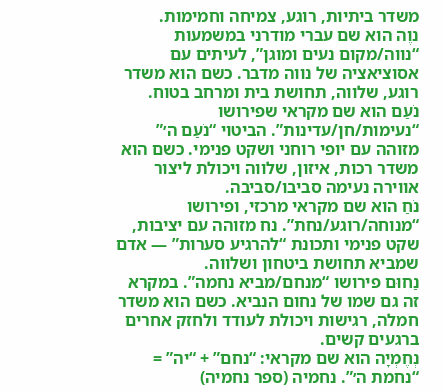משדר ביתיות, רוגע, צמיחה וחמימות.
נוֶה הוא שם עברי מודרני במשמעות “נווה/מקום נעים ומוגן”, לעיתים עם אסוציאציה של נווה מדבר. כשם הוא משדר רוגע, שלווה, תחושת בית ומרחב בטוח.
נֹעַם הוא שם מקראי שפירושו “נעימות/חן/עדינות”. הביטוי “נֹעַם ה׳” מזוהה עם יופי רוחני ושקט פנימי. כשם הוא משדר רכות, איזון, שלווה ויכולת ליצור אווירה נעימה סביבו/סביבה.
נֹחַ הוא שם מקראי מרכזי, ופירושו “מנוחה/רוגע/נחת”. נח מזוהה עם יציבות, שקט פנימי ותכונת “להרגיע סערות” — אדם שמביא תחושת ביטחון ושלווה.
נַחוּם פירושו “מנחם/מביא נחמה”. במקרא זה גם שמו של נחום הנביא. כשם הוא משדר חמלה, רגישות ויכולת לעודד ולחזק אחרים ברגעים קשים.
נְחֶמְיָה הוא שם מקראי: “נחם” + “יה” = “נחמת ה׳”. נחמיה (ספר נחמיה)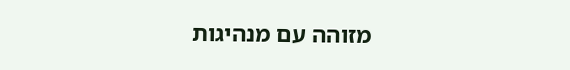מזוהה עם מנהיגות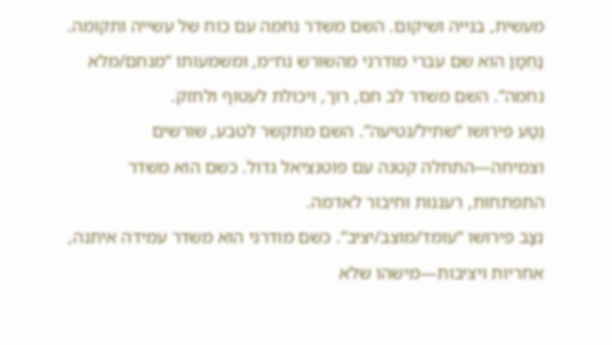מעשית, בנייה ושיקום. השם משדר נחמה עם כוח של עשייה ותקומה.
נַחְמָן הוא שם עברי מודרני מהשורש נח״מ, ומשמעותו “מנחם/מלא נחמה”. השם משדר לב חם, רוך, ויכולת לעטוף ולחזק.
נֶטַע פירושו “שתיל/נטיעה”. השם מתקשר לטבע, שורשים וצמיחה—התחלה קטנה עם פוטנציאל גדול. כשם הוא משדר התפתחות, רעננות וחיבור לאדמה.
נִצָּב פירושו “עומד/מוצב/יציב”. כשם מודרני הוא משדר עמידה איתנה, אחריות ויציבות—מישהו שלא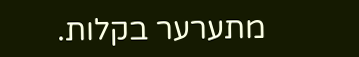מתערער בקלות.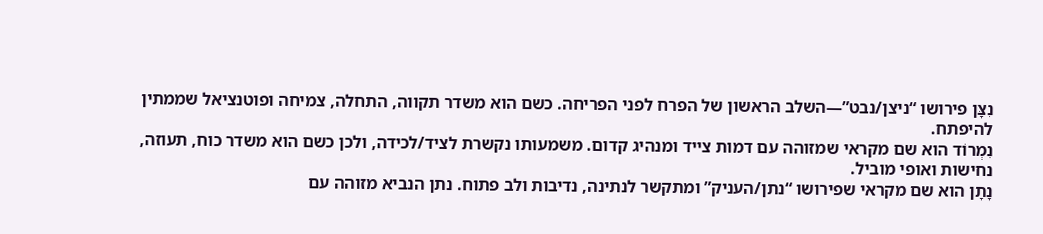נִצָּן פירושו “ניצן/נבט”—השלב הראשון של הפרח לפני הפריחה. כשם הוא משדר תקווה, התחלה, צמיחה ופוטנציאל שממתין להיפתח.
נִמְרוֹד הוא שם מקראי שמזוהה עם דמות צייד ומנהיג קדום. משמעותו נקשרת לציד/לכידה, ולכן כשם הוא משדר כוח, תעוזה, נחישות ואופי מוביל.
נָתָן הוא שם מקראי שפירושו “נתן/העניק” ומתקשר לנתינה, נדיבות ולב פתוח. נתן הנביא מזוהה עם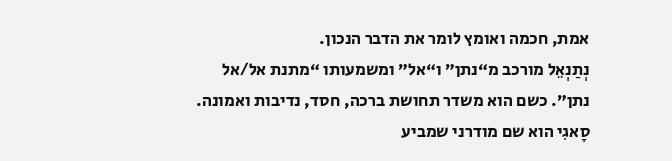אמת, חכמה ואומץ לומר את הדבר הנכון.
נְתַנְאֵל מורכב מ“נתן” ו“אל” ומשמעותו “מתנת אל/אל נתן”. כשם הוא משדר תחושת ברכה, חסד, נדיבות ואמונה.
סָאגִי הוא שם מודרני שמביע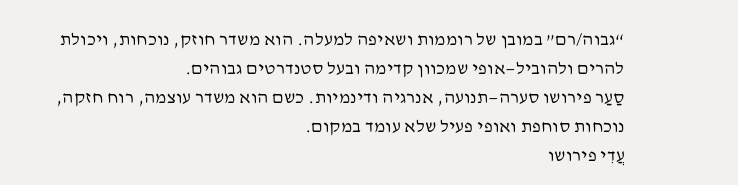“גבוה/רם” במובן של רוממות ושאיפה למעלה. הוא משדר חוזק, נוכחות, ויכולת להרים ולהוביל—אופי שמכוון קדימה ובעל סטנדרטים גבוהים.
סַעַר פירושו סערה—תנועה, אנרגיה ודינמיות. כשם הוא משדר עוצמה, רוח חזקה, נוכחות סוחפת ואופי פעיל שלא עומד במקום.
עֲדִי פירושו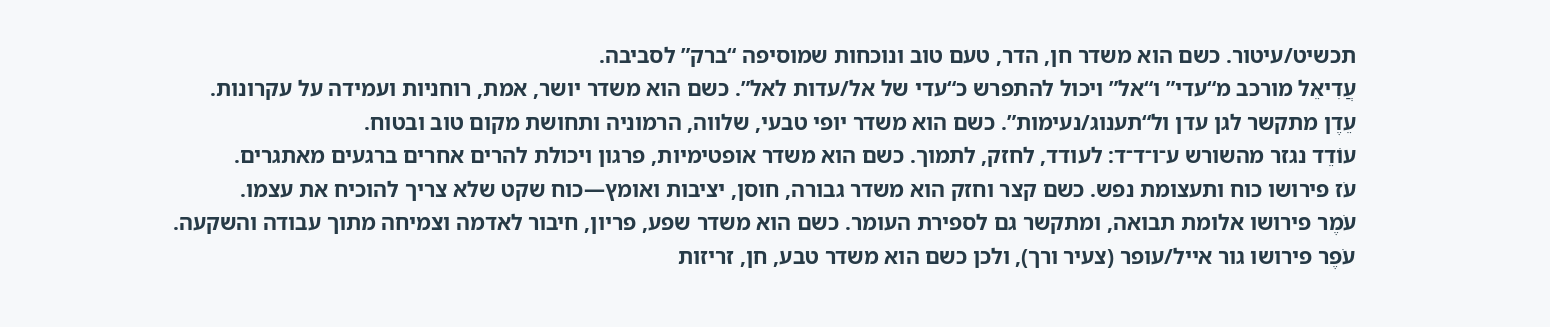תכשיט/עיטור. כשם הוא משדר חן, הדר, טעם טוב ונוכחות שמוסיפה “ברק” לסביבה.
עֲדִיאֵל מורכב מ“עדי” ו“אל” ויכול להתפרש כ“עדי של אל/עדות לאל”. כשם הוא משדר יושר, אמת, רוחניות ועמידה על עקרונות.
עֵדֶן מתקשר לגן עדן ול“תענוג/נעימות”. כשם הוא משדר יופי טבעי, שלווה, הרמוניה ותחושת מקום טוב ובטוח.
עוֹדֵד נגזר מהשורש ע־ו־ד־ד: לעודד, לחזק, לתמוך. כשם הוא משדר אופטימיות, פרגון ויכולת להרים אחרים ברגעים מאתגרים.
עֹז פירושו כוח ותעצומת נפש. כשם קצר וחזק הוא משדר גבורה, חוסן, יציבות ואומץ—כוח שקט שלא צריך להוכיח את עצמו.
עֹמֶר פירושו אלומת תבואה, ומתקשר גם לספירת העומר. כשם הוא משדר שפע, פריון, חיבור לאדמה וצמיחה מתוך עבודה והשקעה.
עֹפֶר פירושו גור אייל/עופר (צעיר ורך), ולכן כשם הוא משדר טבע, חן, זריזות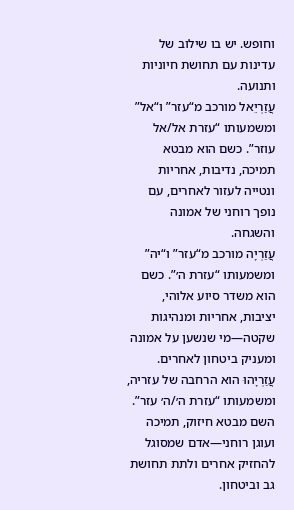וחופש. יש בו שילוב של עדינות עם תחושת חיוניות ותנועה.
עֲזַרְיֵאל מורכב מ“עזר” ו“אל” ומשמעותו “עזרת אל/אל עוזר”. כשם הוא מבטא תמיכה, נדיבות, אחריות ונטייה לעזור לאחרים, עם נופך רוחני של אמונה והשגחה.
עֲזַרְיָה מורכב מ“עזר” ו“יה” ומשמעותו “עזרת ה׳”. כשם הוא משדר סיוע אלוהי, יציבות, אחריות ומנהיגות שקטה—מי שנשען על אמונה ומעניק ביטחון לאחרים.
עֲזַרְיָהוּ הוא הרחבה של עזריה, ומשמעותו “עזרת ה׳/ה׳ עזר”. השם מבטא חיזוק, תמיכה ועוגן רוחני—אדם שמסוגל להחזיק אחרים ולתת תחושת גב וביטחון.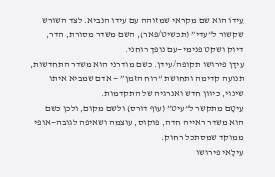עֵידוֹ הוא שם מקראי שמזוהה עם עידו הנביא. לצד השורש שקשור ל“עדי” (תכשיט/פאר), השם משדר מסורת, הדר, דיוק ושקט פנימי—עם נופך רוחני.
עִידָן פירושו תקופה/עידן. כשם מודרני הוא משדר התחדשות, תנועה קדימה ותחושת “רוח הזמן” — אדם שמביא איתו שינוי, כיוון חדש ואנרגיה של התקדמות.
עֵיטָם מתקשר ל“עיט” (עוף דורס) ולשם מקום, ולכן כשם הוא משדר ראייה חדה, פוקוס, עוצמה ושאיפה לגובה—אופי ממוקד שמסתכל רחוק.
עִילָאי פירושו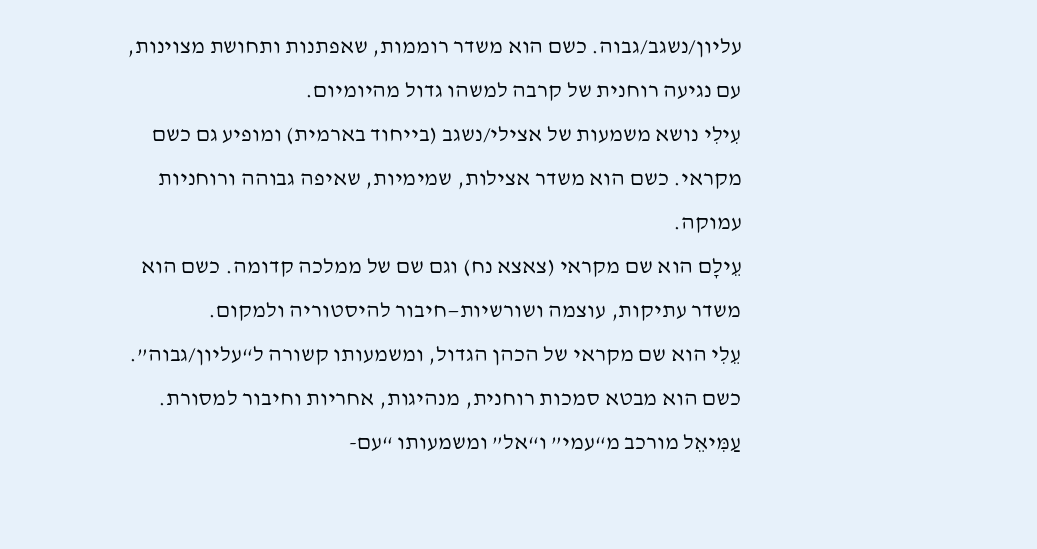עליון/נשגב/גבוה. כשם הוא משדר רוממות, שאפתנות ותחושת מצוינות, עם נגיעה רוחנית של קרבה למשהו גדול מהיומיום.
עִילִי נושא משמעות של אצילי/נשגב (בייחוד בארמית) ומופיע גם כשם מקראי. כשם הוא משדר אצילות, שמימיות, שאיפה גבוהה ורוחניות עמוקה.
עֵילָם הוא שם מקראי (צאצא נח) וגם שם של ממלכה קדומה. כשם הוא משדר עתיקות, עוצמה ושורשיות—חיבור להיסטוריה ולמקום.
עֵלִי הוא שם מקראי של הכהן הגדול, ומשמעותו קשורה ל“עליון/גבוה”. כשם הוא מבטא סמכות רוחנית, מנהיגות, אחריות וחיבור למסורת.
עַמִּיאֵל מורכב מ“עמי” ו“אל” ומשמעותו “עם-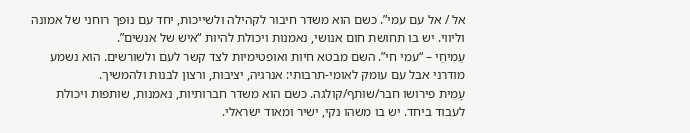אל / אל עם עמי”. כשם הוא משדר חיבור לקהילה ולשייכות, יחד עם נופך רוחני של אמונה וליווי. יש בו תחושת חום אנושי, נאמנות ויכולת להיות “איש של אנשים”.
עַמִיחַי – “עמי חי”. השם מבטא חיות ואופטימיות לצד קשר לעם ולשורשים. הוא נשמע מודרני אבל עם עומק לאומי-תרבותי: אנרגיה, יציבות, ורצון לבנות ולהמשיך.
עָמִית פירושו חבר/שותף/קולגה. כשם הוא משדר חברותיות, נאמנות, שותפות ויכולת לעבוד ביחד. יש בו משהו נקי, ישיר ומאוד ישראלי.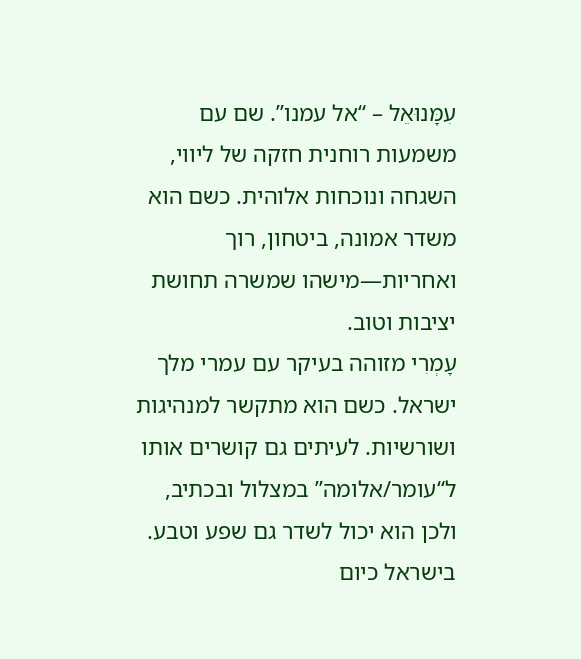עִמָּנוּאֵל – “אל עמנו”. שם עם משמעות רוחנית חזקה של ליווי, השגחה ונוכחות אלוהית. כשם הוא משדר אמונה, ביטחון, רוך ואחריות—מישהו שמשרה תחושת יציבות וטוב.
עָמְרִי מזוהה בעיקר עם עמרי מלך ישראל. כשם הוא מתקשר למנהיגות ושורשיות. לעיתים גם קושרים אותו ל“עומר/אלומה” במצלול ובכתיב, ולכן הוא יכול לשדר גם שפע וטבע. בישראל כיום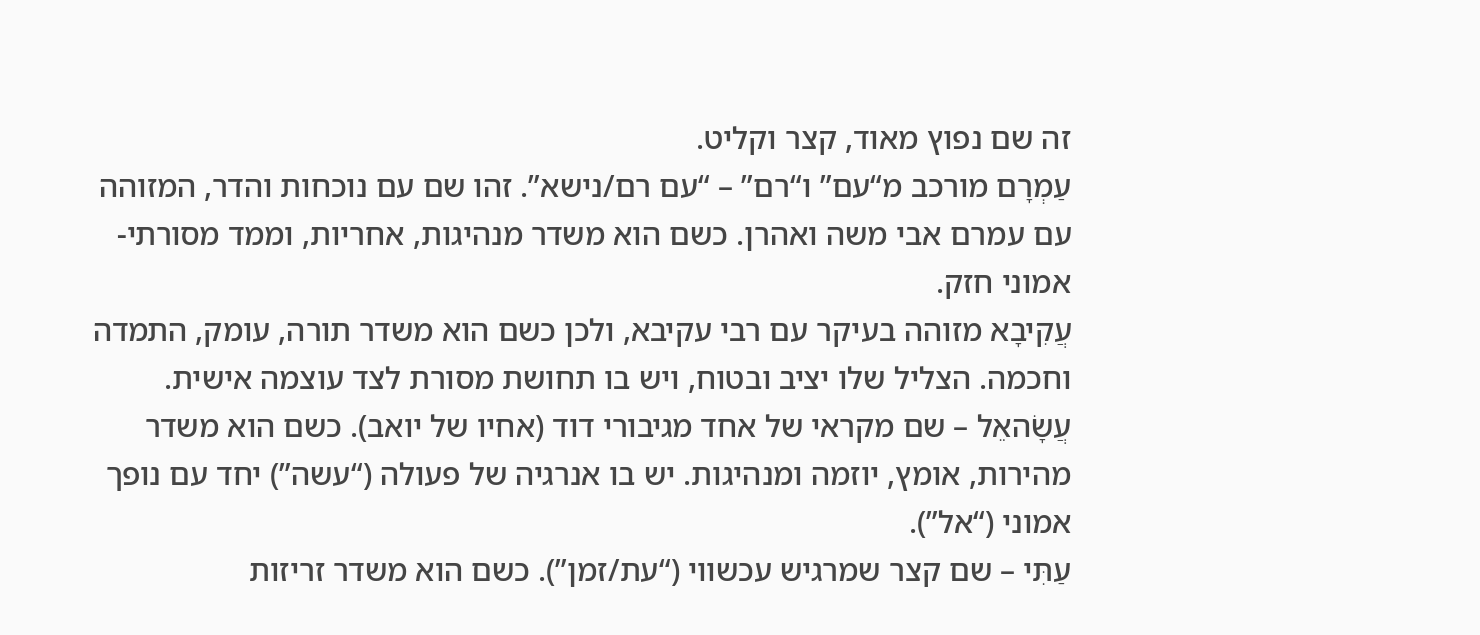זה שם נפוץ מאוד, קצר וקליט.
עַמְרָם מורכב מ“עם” ו“רם” – “עם רם/נישא”. זהו שם עם נוכחות והדר, המזוהה עם עמרם אבי משה ואהרן. כשם הוא משדר מנהיגות, אחריות, וממד מסורתי-אמוני חזק.
עֲקִיבָא מזוהה בעיקר עם רבי עקיבא, ולכן כשם הוא משדר תורה, עומק, התמדה וחכמה. הצליל שלו יציב ובטוח, ויש בו תחושת מסורת לצד עוצמה אישית.
עֲשָׂהאֵל – שם מקראי של אחד מגיבורי דוד (אחיו של יואב). כשם הוא משדר מהירות, אומץ, יוזמה ומנהיגות. יש בו אנרגיה של פעולה (“עשה”) יחד עם נופך אמוני (“אל”).
עַתִּי – שם קצר שמרגיש עכשווי (“עת/זמן”). כשם הוא משדר זריזות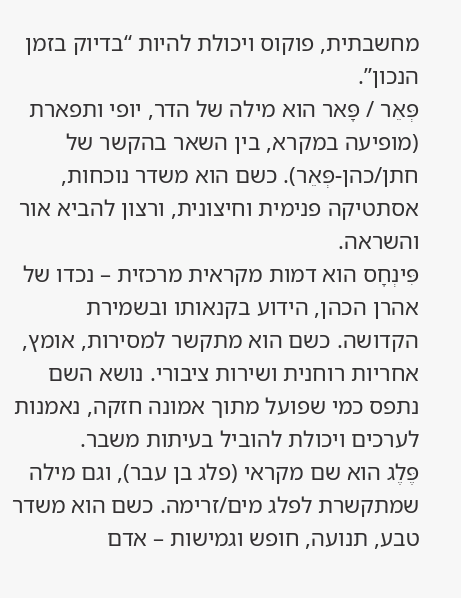מחשבתית, פוקוס ויכולת להיות “בדיוק בזמן הנכון”.
פְּאֵר / פָּאר הוא מילה של הדר, יופי ותפארת (מופיעה במקרא, בין השאר בהקשר של חתן/כהן-פְּאֵר). כשם הוא משדר נוכחות, אסתטיקה פנימית וחיצונית, ורצון להביא אור והשראה.
פִּינְחָס הוא דמות מקראית מרכזית – נכדו של אהרן הכהן, הידוע בקנאותו ובשמירת הקדושה. כשם הוא מתקשר למסירות, אומץ, אחריות רוחנית ושירות ציבורי. נושא השם נתפס כמי שפועל מתוך אמונה חזקה, נאמנות לערכים ויכולת להוביל בעיתות משבר.
פֶּלֶג הוא שם מקראי (פלג בן עבר), וגם מילה שמתקשרת לפלג מים/זרימה. כשם הוא משדר טבע, תנועה, חופש וגמישות – אדם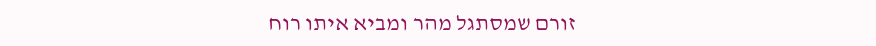זורם שמסתגל מהר ומביא איתו רוח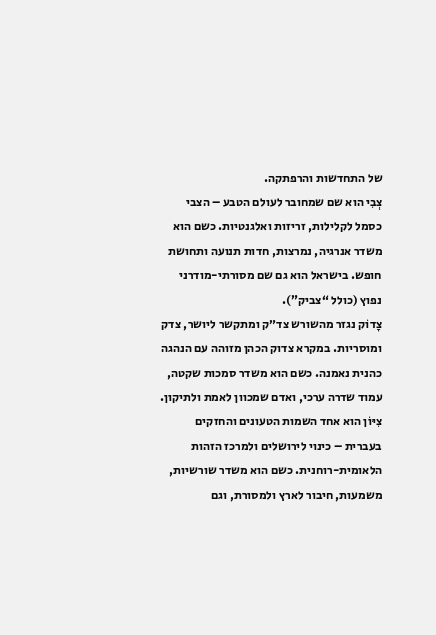של התחדשות והרפתקה.
צְבִי הוא שם שמחובר לעולם הטבע – הצבי כסמל לקלילות, זריזות ואלגנטיות. כשם הוא משדר אנרגיה, נמרצות, חדות תנועה ותחושת חופש. בישראל הוא גם שם מסורתי-מודרני נפוץ (כולל “צביק”).
צָדוֹק נגזר מהשורש צד״ק ומתקשר ליושר, צדק ומוסריות. במקרא צדוק הכהן מזוהה עם הנהגה כהנית נאמנה. כשם הוא משדר סמכות שקטה, עמוד שדרה ערכי, ואדם שמכוון לאמת ולתיקון.
צִיּוֹן הוא אחד השמות הטעונים והחזקים בעברית – כינוי לירושלים ולמרכז הזהות הלאומית-רוחנית. כשם הוא משדר שורשיות, משמעות, חיבור לארץ ולמסורת, וגם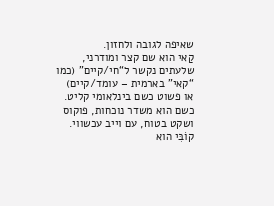שאיפה לגובה ולחזון.
קַאי הוא שם קצר ומודרני, שלעתים נקשר ל“חי/קיים” (כמו “קאי” בארמית – עומד/קיים) או פשוט כשם בינלאומי קליט. כשם הוא משדר נוכחות, פוקוס ושקט בטוח, עם וייב עכשווי.
קוֹבִּי הוא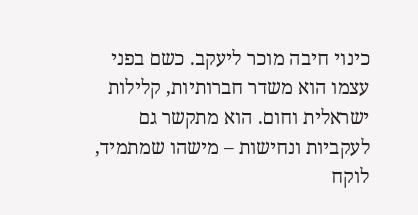כינוי חיבה מוכר ליעקב. כשם בפני עצמו הוא משדר חברותיות, קלילות ישראלית וחום. הוא מתקשר גם לעקביות ונחישות – מישהו שמתמיד, לוקח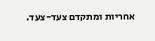אחריות ומתקדם צעד-צעד.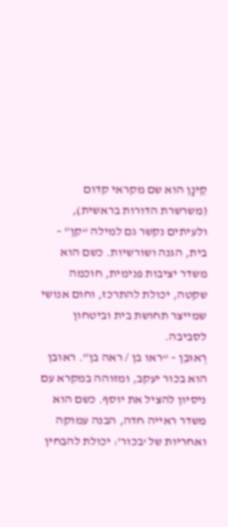קֵינָן הוא שם מקראי קדום (משרשרת הדורות בראשית), ולעיתים נקשר גם למילה “קן” – בית, הגנה ושורשיות. כשם הוא משדר יציבות פנימית, חוכמה שקטה, יכולת להתרכז, וחום אנושי שמייצר תחושת בית וביטחון לסביבה.
רְאוּבֵן – “ראו בן / ראה בן”. ראובן הוא בכור יעקב, ומזוהה במקרא עם ניסיון להציל את יוסף. כשם הוא משדר ראייה חדה, הבנה עמוקה ואחריות של ‘בכור’: יכולת להבחין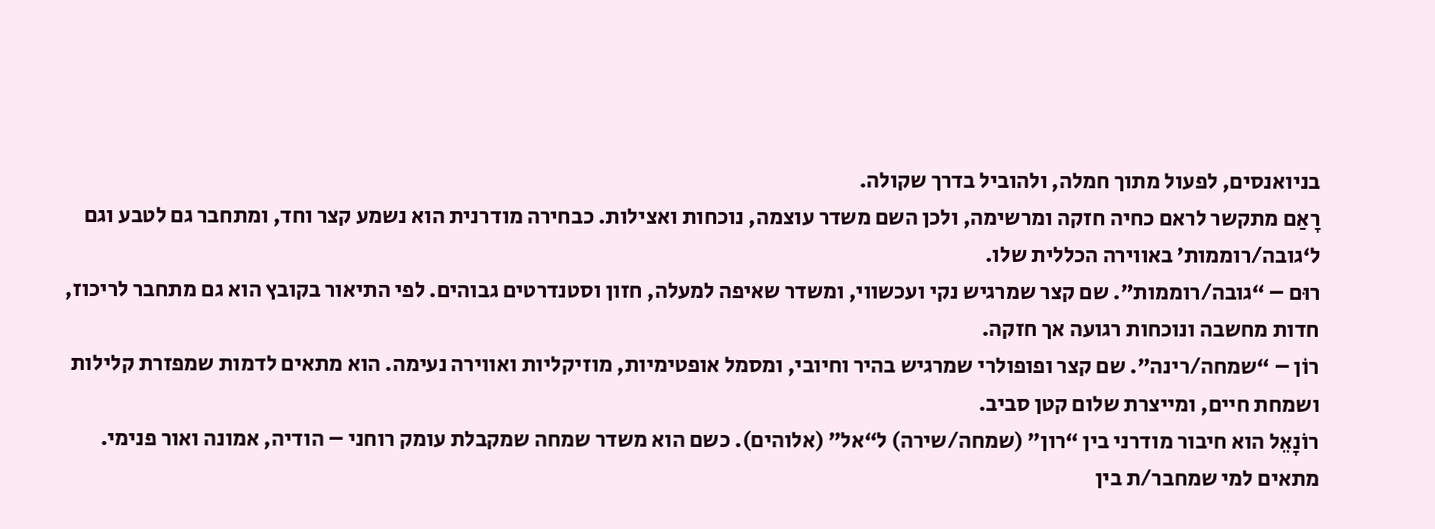בניואנסים, לפעול מתוך חמלה, ולהוביל בדרך שקולה.
רָאַם מתקשר לראם כחיה חזקה ומרשימה, ולכן השם משדר עוצמה, נוכחות ואצילות. כבחירה מודרנית הוא נשמע קצר וחד, ומתחבר גם לטבע וגם ל‘גובה/רוממות’ באווירה הכללית שלו.
רוּם – “גובה/רוממות”. שם קצר שמרגיש נקי ועכשווי, ומשדר שאיפה למעלה, חזון וסטנדרטים גבוהים. לפי התיאור בקובץ הוא גם מתחבר לריכוז, חדות מחשבה ונוכחות רגועה אך חזקה.
רוֹן – “שמחה/רינה”. שם קצר ופופולרי שמרגיש בהיר וחיובי, ומסמל אופטימיות, מוזיקליות ואווירה נעימה. הוא מתאים לדמות שמפזרת קלילות ושמחת חיים, ומייצרת שלום קטן סביב.
רוֹנָאֵל הוא חיבור מודרני בין “רון” (שמחה/שירה) ל“אל” (אלוהים). כשם הוא משדר שמחה שמקבלת עומק רוחני – הודיה, אמונה ואור פנימי. מתאים למי שמחבר/ת בין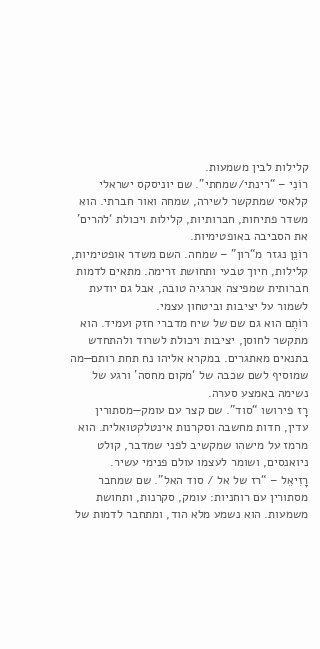קלילות לבין משמעות.
רוֹנִי – “רינתי/שמחתי”. שם יוניסקס ישראלי קלאסי שמתקשר לשירה, שמחה ואור חברתי. הוא משדר פתיחות, חברותיות, קלילות ויכולת ‘להרים’ את הסביבה באופטימיות.
רוֹנֵן נגזר מ“רון” – שמחה. השם משדר אופטימיות, קלילות, חיוך טבעי ותחושת זרימה. מתאים לדמות חברותית שמפיצה אנרגיה טובה, אבל גם יודעת לשמור על יציבות וביטחון עצמי.
רוֹתֶם הוא גם שם של שיח מדברי חזק ועמיד. הוא מתקשר לחוסן, יציבות ויכולת לשרוד ולהתחדש בתנאים מאתגרים. במקרא אליהו נח תחת רותם—מה שמוסיף לשם שכבה של ‘מקום מחסה’ ורגע של נשימה באמצע סערה.
רָז פירושו “סוד”. שם קצר עם עומק—מסתורין עדין, חדות מחשבה וסקרנות אינטלקטואלית. הוא מרמז על מישהו שמקשיב לפני שמדבר, קולט ניואנסים, ושומר לעצמו עולם פנימי עשיר.
רָזִיאֵל – “רז של אל / סוד האל”. שם שמחבר מסתורין עם רוחניות: עומק, סקרנות, ותחושת משמעות. הוא נשמע מלא הוד, ומתחבר לדמות של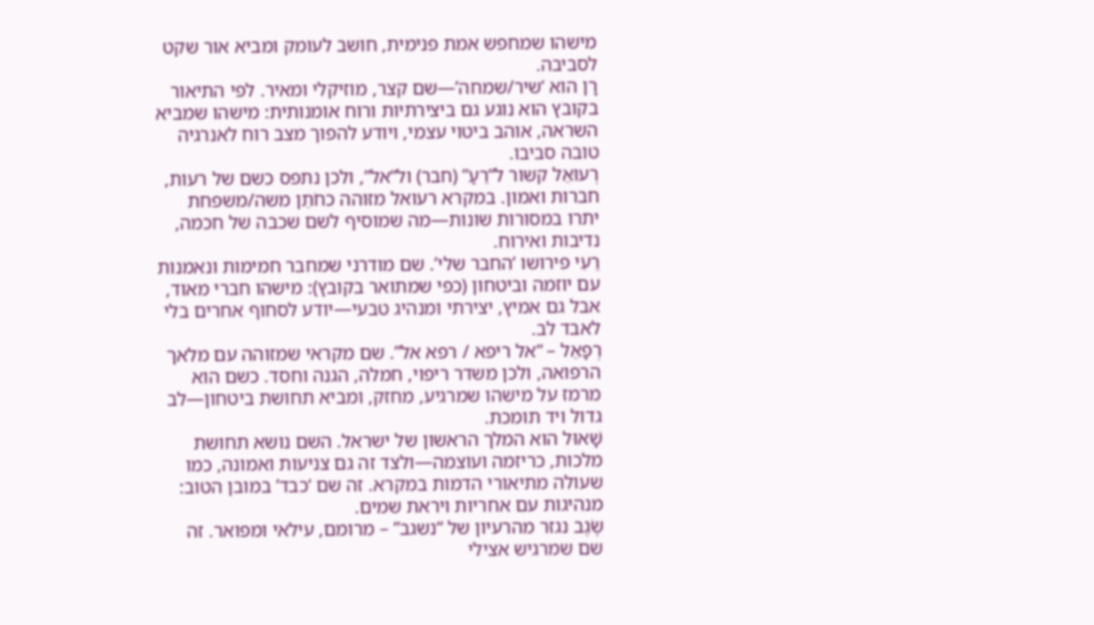מישהו שמחפש אמת פנימית, חושב לעומק ומביא אור שקט לסביבה.
רָן הוא ‘שיר/שמחה’—שם קצר, מוזיקלי ומאיר. לפי התיאור בקובץ הוא נוגע גם ביצירתיות ורוח אומנותית: מישהו שמביא השראה, אוהב ביטוי עצמי, ויודע להפוך מצב רוח לאנרגיה טובה סביבו.
רְעוּאֵל קשור ל“רֵעַ” (חבר) ול“אל”, ולכן נתפס כשם של רעות, חברות ואמון. במקרא רעואל מזוהה כחֹתֵן משה/משפחת יתרו במסורות שונות—מה שמוסיף לשם שכבה של חכמה, נדיבות ואירוח.
רֵעִי פירושו ‘החבר שלי’. שם מודרני שמחבר חמימות ונאמנות עם יוזמה וביטחון (כפי שמתואר בקובץ): מישהו חברי מאוד, אבל גם אמיץ, יצירתי ומנהיג טבעי—יודע לסחוף אחרים בלי לאבד לב.
רְפָאֵל – “אל ריפא / רפא אל”. שם מקראי שמזוהה עם מלאך הרפואה, ולכן משדר ריפוי, חמלה, הגנה וחסד. כשם הוא מרמז על מישהו שמרגיע, מחזק, ומביא תחושת ביטחון—לב גדול ויד תומכת.
שָׁאוּל הוא המלך הראשון של ישראל. השם נושא תחושת מלכות, כריזמה ועוצמה—ולצד זה גם צניעות ואמונה, כמו שעולה מתיאורי הדמות במקרא. זה שם ‘כבד’ במובן הטוב: מנהיגות עם אחריות ויראת שמים.
שֶׂגֶב נגזר מהרעיון של “נשגב” – מרומם, עילאי ומפואר. זה שם שמרגיש אצילי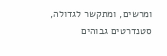ומרשים, ומתקשר לגדולה, סטנדרטים גבוהים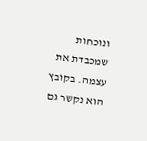ונוכחות שמכבדת את עצמה. בקובץ הוא נקשר גם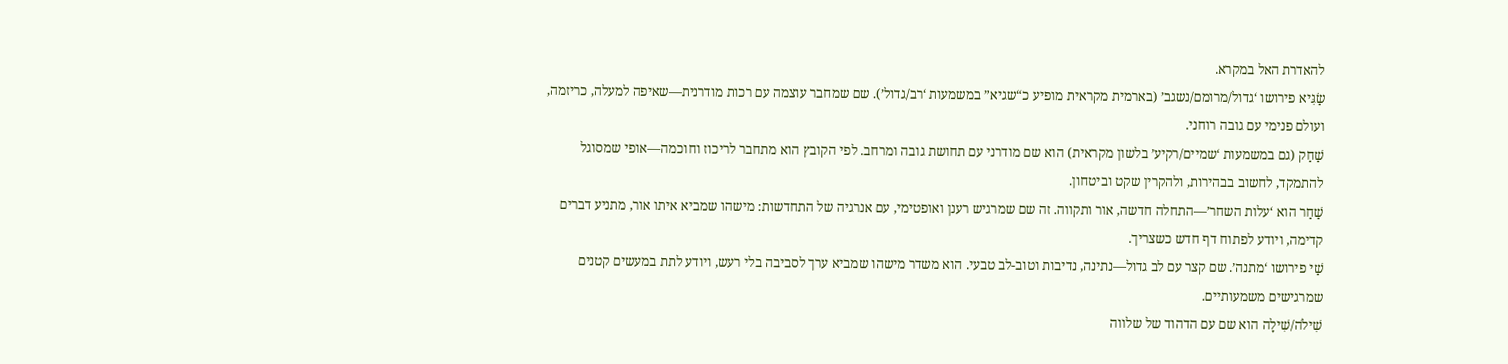להאדרת האל במקרא.
שַׂגִּיא פירושו ‘גדול/מרומם/נשגב’ (בארמית מקראית מופיע כ“שגיא” במשמעות ‘רב/גדול’). שם שמחבר עוצמה עם רכות מודרנית—שאיפה למעלה, כריזמה, ועולם פנימי עם גובה רוחני.
שַׁחַק (גם במשמעות ‘שמיים/רקיע’ בלשון מקראית) הוא שם מודרני עם תחושת גובה ומרחב. לפי הקובץ הוא מתחבר לריכוז וחוכמה—אופי שמסוגל להתמקד, לחשוב בבהירות, ולהקרין שקט וביטחון.
שַׁחַר הוא ‘עלות השחר’—התחלה חדשה, אור ותקווה. זה שם שמרגיש רענן ואופטימי, עם אנרגיה של התחדשות: מישהו שמביא איתו אור, מתניע דברים קדימה, ויודע לפתוח דף חדש כשצריך.
שַׁי פירושו ‘מתנה’. שם קצר עם לב גדול—נתינה, נדיבות וטוב-לב טבעי. הוא משדר מישהו שמביא ערך לסביבה בלי רעש, ויודע לתת במעשים קטנים שמרגישים משמעותיים.
שִׁילֹה/שִׁילָה הוא שם עם הדהוד של שלווה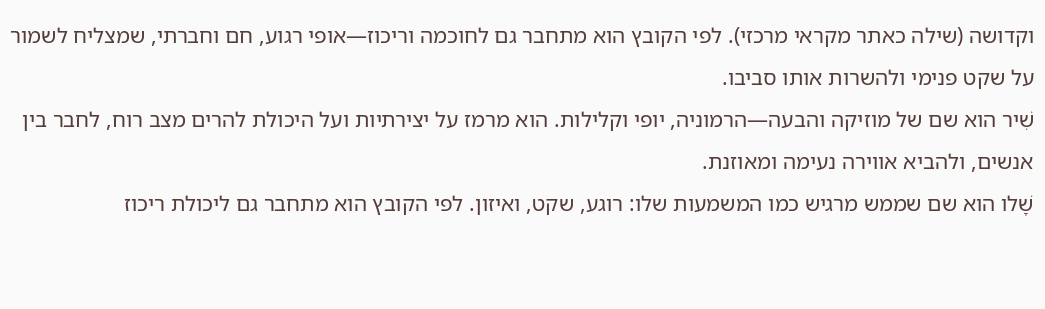וקדושה (שילה כאתר מקראי מרכזי). לפי הקובץ הוא מתחבר גם לחוכמה וריכוז—אופי רגוע, חם וחברתי, שמצליח לשמור על שקט פנימי ולהשרות אותו סביבו.
שִׁיר הוא שם של מוזיקה והבעה—הרמוניה, יופי וקלילות. הוא מרמז על יצירתיות ועל היכולת להרים מצב רוח, לחבר בין אנשים, ולהביא אווירה נעימה ומאוזנת.
שָׁלו הוא שם שממש מרגיש כמו המשמעות שלו: רוגע, שקט, ואיזון. לפי הקובץ הוא מתחבר גם ליכולת ריכוז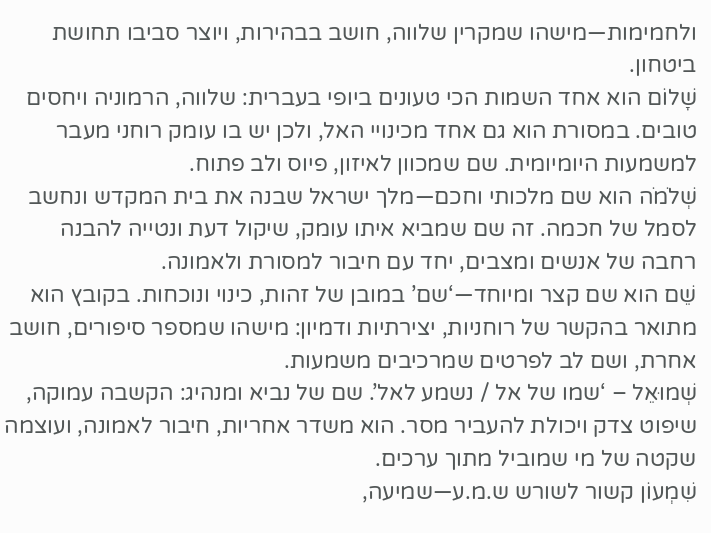ולחמימות—מישהו שמקרין שלווה, חושב בבהירות, ויוצר סביבו תחושת ביטחון.
שָׁלוֹם הוא אחד השמות הכי טעונים ביופי בעברית: שלווה, הרמוניה ויחסים טובים. במסורת הוא גם אחד מכינויי האל, ולכן יש בו עומק רוחני מעבר למשמעות היומיומית. שם שמכוון לאיזון, פיוס ולב פתוח.
שְׁלֹמֹה הוא שם מלכותי וחכם—מלך ישראל שבנה את בית המקדש ונחשב לסמל של חכמה. זה שם שמביא איתו עומק, שיקול דעת ונטייה להבנה רחבה של אנשים ומצבים, יחד עם חיבור למסורת ולאמונה.
שֵׁם הוא שם קצר ומיוחד—‘שם’ במובן של זהות, כינוי ונוכחות. בקובץ הוא מתואר בהקשר של רוחניות, יצירתיות ודמיון: מישהו שמספר סיפורים, חושב אחרת, ושם לב לפרטים שמרכיבים משמעות.
שְׁמוּאֵל – ‘שמו של אל / נשמע לאל’. שם של נביא ומנהיג: הקשבה עמוקה, שיפוט צדק ויכולת להעביר מסר. הוא משדר אחריות, חיבור לאמונה, ועוצמה שקטה של מי שמוביל מתוך ערכים.
שִׁמְעוֹן קשור לשורש ש.מ.ע—שמיעה,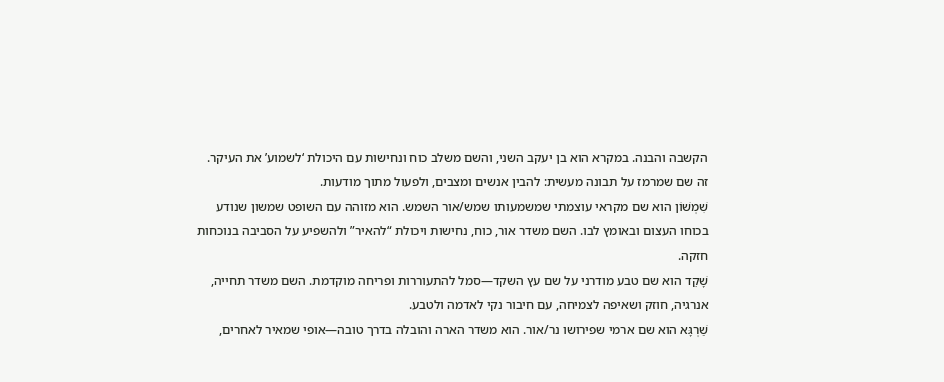הקשבה והבנה. במקרא הוא בן יעקב השני, והשם משלב כוח ונחישות עם היכולת ‘לשמוע’ את העיקר. זה שם שמרמז על תבונה מעשית: להבין אנשים ומצבים, ולפעול מתוך מודעות.
שִׁמְשׁוֹן הוא שם מקראי עוצמתי שמשמעותו שמש/אור השמש. הוא מזוהה עם השופט שמשון שנודע בכוחו העצום ובאומץ לבו. השם משדר אור, כוח, נחישות ויכולת “להאיר” ולהשפיע על הסביבה בנוכחות חזקה.
שָׁקֵד הוא שם טבע מודרני על שם עץ השקד—סמל להתעוררות ופריחה מוקדמת. השם משדר תחייה, אנרגיה, חוזק ושאיפה לצמיחה, עם חיבור נקי לאדמה ולטבע.
שַׁרְגָּא הוא שם ארמי שפירושו נר/אור. הוא משדר הארה והובלה בדרך טובה—אופי שמאיר לאחרים,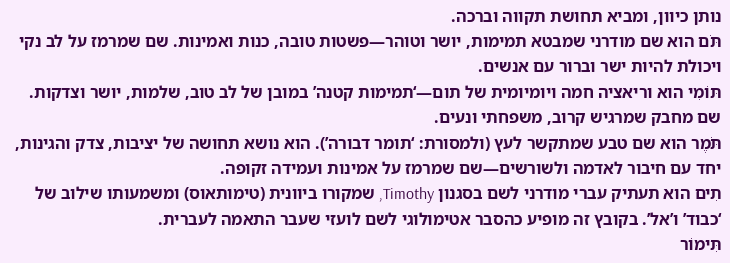נותן כיוון, ומביא תחושת תקווה וברכה.
תֹּם הוא שם מודרני שמבטא תמימות, יושר וטוהר—פשטות טובה, כנות ואמינות. שם שמרמז על לב נקי ויכולת להיות ישר וברור עם אנשים.
תּוֹמִי הוא וריאציה חמה ויומיומית של תום—‘תמימות קטנה’ במובן של לב טוב, שלמות, יושר וצדקות. שם מחבק שמרגיש קרוב, משפחתי ונעים.
תֹּמֶר הוא שם טבע שמתקשר לעץ (ולמסורת: ‘תומר דבורה’). הוא נושא תחושה של יציבות, צדק והגינות, יחד עם חיבור לאדמה ולשורשים—שם שמרמז על אמינות ועמידה זקופה.
תִים הוא תעתיק עברי מודרני לשם בסגנון Timothy, שמקורו ביוונית (טימותאוס) ומשמעותו שילוב של ‘כבוד’ ו’אל’. בקובץ זה מופיע כהסבר אטימולוגי לשם לועזי שעבר התאמה לעברית.
תִּימוֹר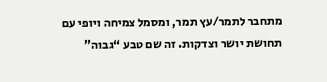מתחבר לתמר/עץ תמר, ומסמל צמיחה ויופי עם תחושת יושר וצדקות. זה שם טבע “גבוה”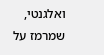ואלגנטי, שמרמז על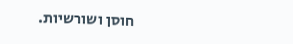חוסן ושורשיות.